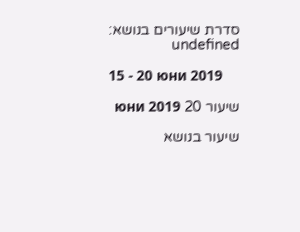סדרת שיעורים בנושא: undefined

15 - 20 юни 2019

שיעור 20 юни 2019

שיעור בנושא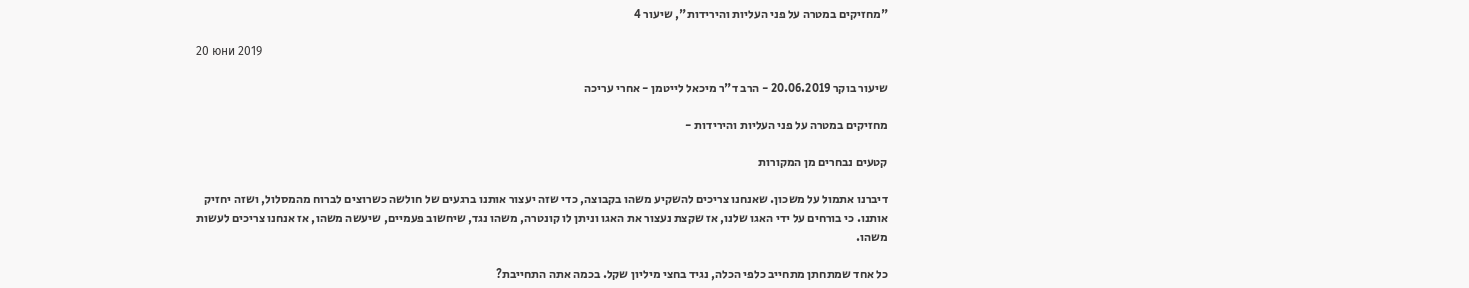"מחזיקים במטרה על פני העליות והירידות", שיעור 4

20 юни 2019

שיעור בוקר 20.06.2019 - הרב ד"ר מיכאל לייטמן - אחרי עריכה

מחזיקים במטרה על פני העליות והירידות -

קטעים נבחרים מן המקורות

דיברנו אתמול על משכון. שאנחנו צריכים להשקיע משהו בקבוצה, כדי שזה יעצור אותנו ברגעים של חולשה כשרוצים לברוח מהמסלול, ושזה יחזיק אותנו. כי בורחים על ידי האגו שלנו, אז שקצת נעצור את האגו וניתן לו קונטרה, משהו נגד, שיחשוב פעמיים, שיעשה משהו, אז אנחנו צריכים לעשות משהו.

כל אחד שמתחתן מתחייב כלפי הכלה, נגיד בחצי מיליון שקל. בכמה אתה התחייבת?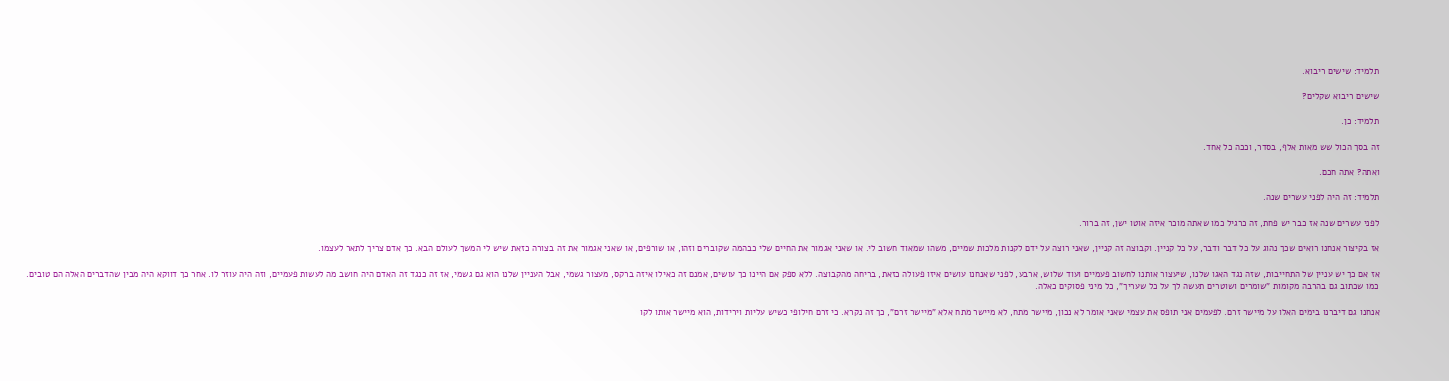תלמיד: שישים ריבוא.

שישים ריבוא שקלים?

תלמיד: כן.

זה בסך הכול שש מאות אלף, בסדר, וככה כל אחד.

ואתה? אתה חכם.

תלמיד: זה היה לפני עשרים שנה.

לפני עשרים שנה אז כבר יש פחת, זה כרגיל כמו שאתה מוכר איזה אוטו ישן, זה ברור.

אז בקיצור אנחנו רואים שכך נהוג על כל דבר ודבר, על כל קניין. וקבוצה זה קניין, שאני רוצה על ידם לקנות מלכות שמיים, משהו שמאוד חשוב לי. או שאני אגמור את החיים שלי כבהמה שקוברים וזהו, או שורפים, או שאני אגמור את זה בצורה כזאת שיש לי המשך לעולם הבא. כך אדם צריך לתאר לעצמו.

אז אם כך יש עניין של התחייבות, שזה נגד האגו שלנו, שיעצור אותנו לחשוב פעמיים ועוד שלוש, ארבע, לפני שאנחנו עושים איזו פעולה כזאת, בריחה מהקבוצה. ללא ספק אם היינו כך עושים, אמנם זה כאילו איזה ברקס, מעצור גשמי, אבל העניין שלנו הוא גם גשמי, אז זה כנגד זה האדם היה חושב מה לעשות פעמיים, וזה היה עוזר לו. אחר כך דווקא היה מבין שהדברים האלה הם טובים. כמו שכתוב גם בהרבה מקומות "שומרים ושוטרים תעשה לך על כל שעריך", כל מיני פסוקים כאלה.

אנחנו גם דיברנו בימים האלו על מיישר זרם. לפעמים אני תופס את עצמי שאני אומר לא נכון, מיישר מתח, לא מיישר מתח אלא "מיישר זרם", כך זה נקרא. כי זרם חילופי כשיש עליות וירידות, הוא מיישר אותו לקו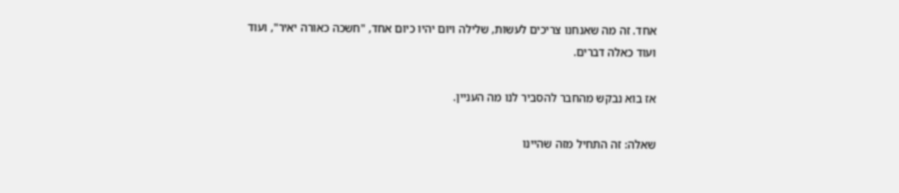אחד. זה מה שאנחנו צריכים לעשות, שלילה ויום יהיו כיום אחד, "חשכה כאורה יאיר", ועוד ועוד כאלה דברים.

אז בוא נבקש מהחבר להסביר לנו מה העניין.

שאלה: זה התחיל מזה שהיינו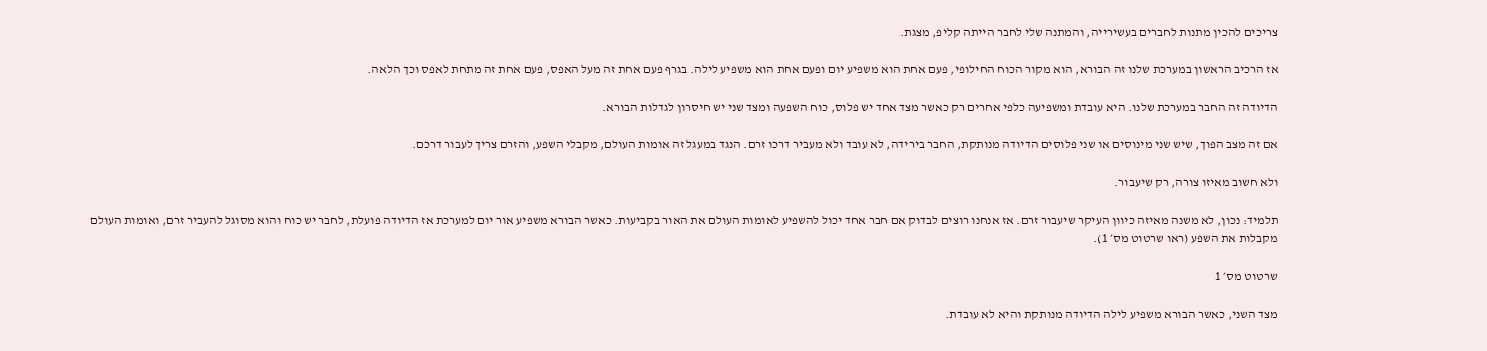צריכים להכין מתנות לחברים בעשירייה, והמתנה שלי לחבר הייתה קליפ, מצגת.

אז הרכיב הראשון במערכת שלנו זה הבורא, הוא מקור הכוח החילופי, פעם אחת הוא משפיע יום ופעם אחת הוא משפיע לילה. בגרף פעם אחת זה מעל האפס, פעם אחת זה מתחת לאפס וכך הלאה.

הדיודה זה החבר במערכת שלנו. היא עובדת ומשפיעה כלפי אחרים רק כאשר מצד אחד יש פלוס, כוח השפעה ומצד שני יש חיסרון לגדלות הבורא.

אם זה מצב הפוך, שיש שני מינוסים או שני פלוסים הדיודה מנותקת, החבר בירידה, לא עובד ולא מעביר דרכו זרם. הנגד במעגל זה אומות העולם, מקבלי השפע, והזרם צריך לעבור דרכם.

ולא חשוב מאיזו צורה, רק שיעבור.

תלמיד: נכון, לא משנה מאיזה כיוון העיקר שיעבור זרם. אז אנחנו רוצים לבדוק אם חבר אחד יכול להשפיע לאומות העולם את האור בקביעות. כאשר הבורא משפיע אור יום למערכת אז הדיודה פועלת, לחבר יש כוח והוא מסוגל להעביר זרם, ואומות העולם מקבלות את השפע (ראו שרטוט מס׳ 1).

שרטוט מס׳ 1

מצד השני, כאשר הבורא משפיע לילה הדיודה מנותקת והיא לא עובדת.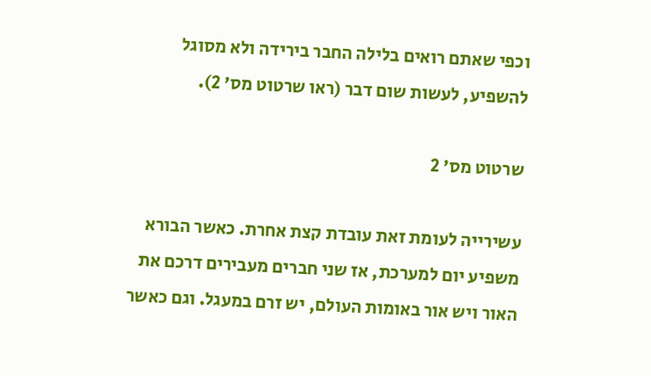וכפי שאתם רואים בלילה החבר בירידה ולא מסוגל להשפיע, לעשות שום דבר (ראו שרטוט מס׳ 2).

שרטוט מס׳ 2

עשירייה לעומת זאת עובדת קצת אחרת. כאשר הבורא משפיע יום למערכת, אז שני חברים מעבירים דרכם את האור ויש אור באומות העולם, יש זרם במעגל. וגם כאשר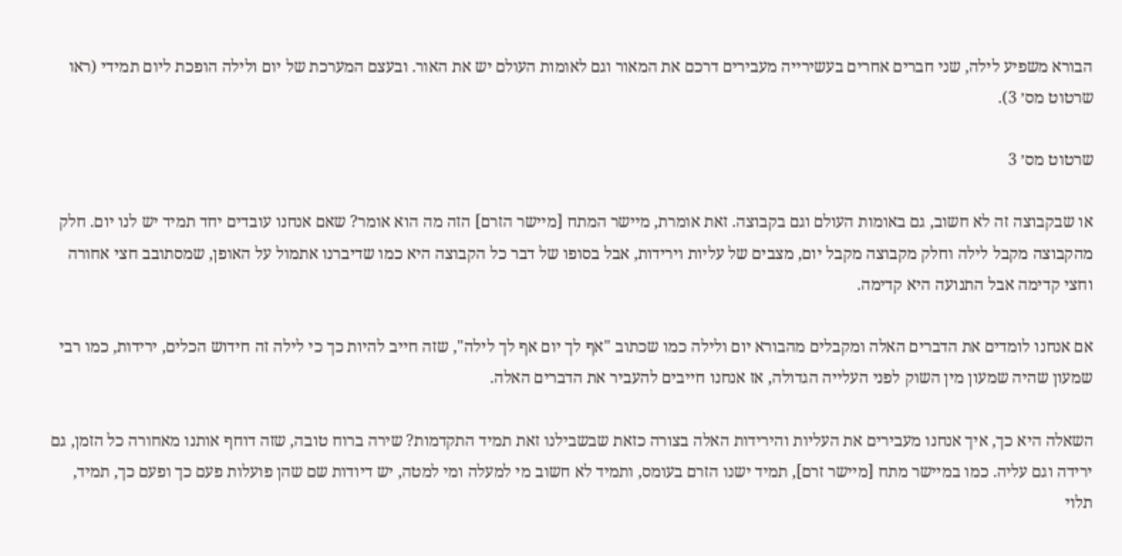הבורא משפיע לילה, שני חברים אחרים בעשירייה מעבירים דרכם את המאור וגם לאומות העולם יש את האור. ובעצם המערכת של יום ולילה הופכת ליום תמידי (ראו שרטוט מס׳ 3).

שרטוט מס׳ 3

או שבקבוצה זה לא חשוב, גם באומות העולם וגם בקבוצה. זאת אומרת, מיישר המתח [מיישר הזרם] הזה מה הוא אומר? שאם אנחנו עובדים יחד תמיד יש לנו יום. חלק מהקבוצה מקבל לילה וחלק מקבוצה מקבל יום, מצבים של עליות וירידות, אבל בסופו של דבר כל הקבוצה היא כמו שדיברנו אתמול על האופן, שמסתובב חצי אחורה וחצי קדימה אבל התנועה היא קדימה.

אם אנחנו לומדים את הדברים האלה ומקבלים מהבורא יום ולילה כמו שכתוב "אף לך יום אף לך לילה", שזה חייב להיות כך כי לילה זה חידוש הכלים, ירידות, כמו רבי שמעון שהיה שמעון מין השוק לפני העלייה הגדולה, אז אנחנו חייבים להעביר את הדברים האלה.

השאלה היא כך, איך אנחנו מעבירים את העליות והירידות האלה בצורה כזאת שבשבילנו זאת תמיד התקדמות? שירה ברוח טובה, שזה דוחף אותנו מאחורה כל הזמן, גם ירידה וגם עליה. כמו במיישר מתח [מיישר זרם], תמיד ישנו הזרם בעומס, ותמיד לא חשוב מי למעלה ומי למטה, יש דיודות שם שהן פועלות פעם כך ופעם כך, תמיד, תלוי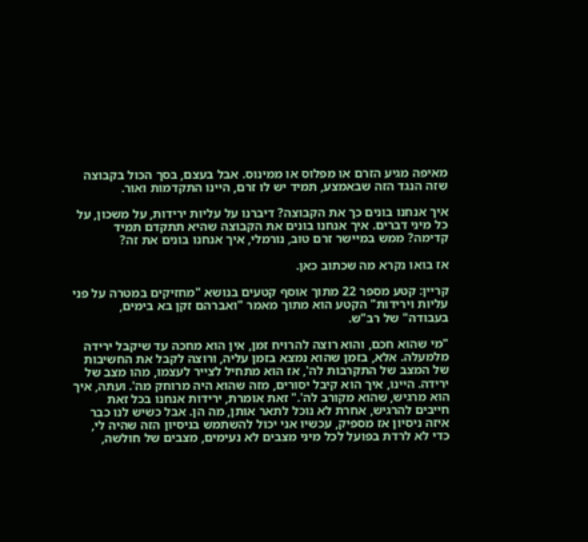מאיפה מגיע הזרם או מפלוס או ממינוס. אבל בעצם, בסך הכול בקבוצה שזה הנגד הזה שבאמצע, תמיד יש לו זרם, היינו התקדמות ואור.

איך אנחנו בונים כך את הקבוצה? דיברנו על עליות ירידות, על משכון, על כל מיני דברים. איך אנחנו בונים את הקבוצה שהיא תתקדם תמיד קדימה? ממש במיישר זרם טוב, נורמלי, איך אנחנו בונים את זה?

אז בואו נקרא מה שכתוב כאן.

קריין: קטע מספר 22 מתוך אוסף קטעים בנושא "מחזיקים במטרה על פני עליות וירידות" הקטע הוא מתוך מאמר "ואברהם זקן בא בימים, בעבודה" של רב"ש.

"מי שהוא חכם, והוא רוצה להרויח זמן, אין הוא מחכה עד שיקבל ירידה מלמעלה. אלא, בזמן שהוא נמצא בזמן עליה, ורוצה לקבל את החשיבות של המצב של התקרבות לה', אז הוא מתחיל לצייר לעצמו, מהו מצב של ירידה. היינו, איך הוא קיבל יסורים, מזה שהוא היה מרוחק מה'. ועתה, איך הוא מרגיש, שהוא מקורב לה'." זאת אומרת, ירידות אנחנו בכל זאת חייבים להרגיש, אחרת לא נוכל לתאר אותן, מה הן. אבל כשיש לנו כבר איזה ניסיון אז מספיק, עכשיו אני יכול להשתמש בניסיון הזה שהיה לי, כדי לא לרדת בפועל לכל מיני מצבים לא נעימים, מצבים של חולשה,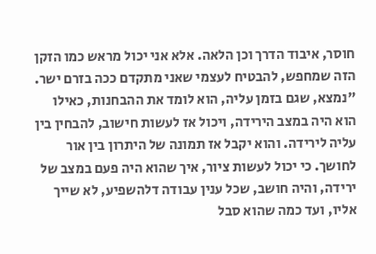חוסר, איבוד הדרך וכן הלאה. אלא אני יכול מראש כמו הזקן הזה שמחפש, להבטיח לעצמי שאני מתקדם ככה בזרם ישר. "נמצא, שגם בזמן עליה, הוא לומד את ההבחנות, כאילו הוא היה במצב הירידה, ויכול אז לעשות חישוב, להבחין בין עליה לירידה. והוא יקבל אז תמונה של היתרון בין אור לחושך. כי יכול לעשות ציור, איך שהוא היה פעם במצב של ירידה, והיה חושב, שכל ענין עבודה דלהשפיע, לא שייך אליו, ועד כמה שהוא סבל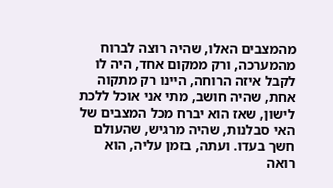מהמצבים האלו, שהיה רוצה לברוח מהמערכה, ורק ממקום אחד, היה לו לקבל איזה הרוחה, היינו רק מתקוה אחת, שהיה חושב, מתי אני אוכל ללכת לישון, שאז הוא יברח מכל המצבים של האי סבלנות, שהיה מרגיש, שהעולם חשך בעדו. ועתה, בזמן עליה, הוא רואה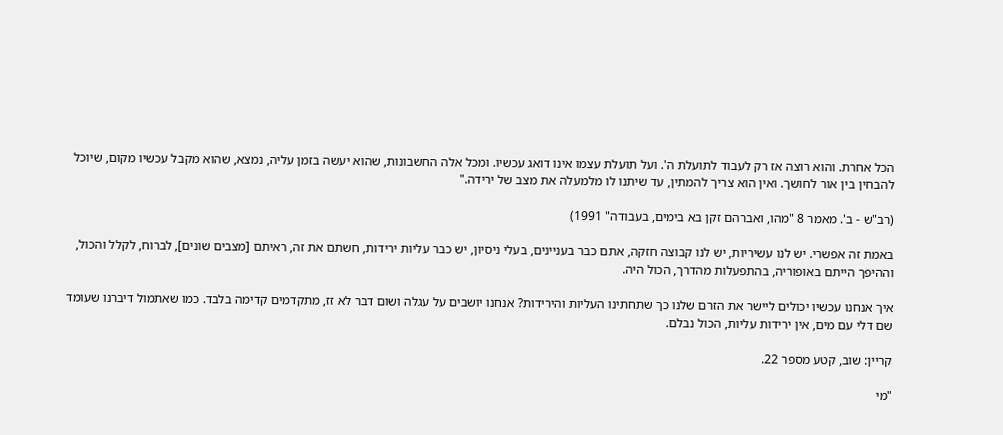הכל אחרת. והוא רוצה אז רק לעבוד לתועלת ה'. ועל תועלת עצמו אינו דואג עכשיו. ומכל אלה החשבונות, שהוא יעשה בזמן עליה, נמצא, שהוא מקבל עכשיו מקום, שיוכל להבחין בין אור לחושך. ואין הוא צריך להמתין, עד שיתנו לו מלמעלה את מצב של ירידה."

(רב"ש - ב'. מאמר 8 "מהו, ואברהם זקן בא בימים, בעבודה" 1991)

באמת זה אפשרי. יש לנו עשיריות, יש לנו קבוצה חזקה, אתם כבר בעניינים, בעלי ניסיון, יש כבר עליות ירידות, חשתם את זה, ראיתם [מצבים שונים], לברוח, לקלל והכול, וההיפך הייתם באופוריה, בהתפעלות מהדרך, הכול היה.

איך אנחנו עכשיו יכולים ליישר את הזרם שלנו כך שתחתינו העליות והירידות? אנחנו יושבים על עגלה ושום דבר לא זז, מתקדמים קדימה בלבד. כמו שאתמול דיברנו שעומד שם דלי עם מים, אין ירידות עליות, הכול נבלם.

קריין: שוב, קטע מספר 22.

"מי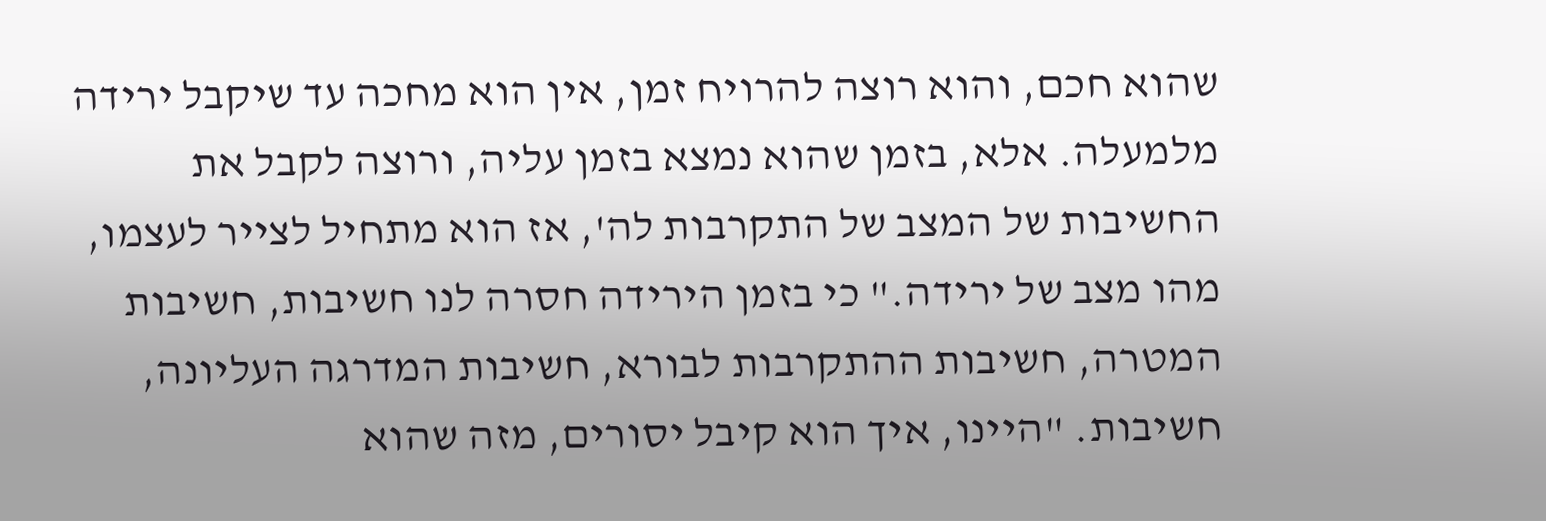שהוא חכם, והוא רוצה להרויח זמן, אין הוא מחכה עד שיקבל ירידה מלמעלה. אלא, בזמן שהוא נמצא בזמן עליה, ורוצה לקבל את החשיבות של המצב של התקרבות לה', אז הוא מתחיל לצייר לעצמו, מהו מצב של ירידה." כי בזמן הירידה חסרה לנו חשיבות, חשיבות המטרה, חשיבות ההתקרבות לבורא, חשיבות המדרגה העליונה, חשיבות. "היינו, איך הוא קיבל יסורים, מזה שהוא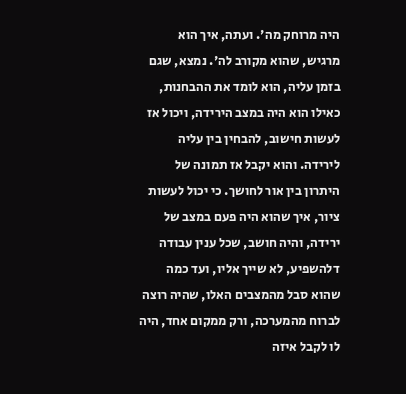היה מרוחק מה'. ועתה, איך הוא מרגיש, שהוא מקורב לה'. נמצא, שגם בזמן עליה, הוא לומד את ההבחנות, כאילו הוא היה במצב הירידה, ויכול אז לעשות חישוב, להבחין בין עליה לירידה. והוא יקבל אז תמונה של היתרון בין אור לחושך. כי יכול לעשות ציור, איך שהוא היה פעם במצב של ירידה, והיה חושב, שכל ענין עבודה דלהשפיע, לא שייך אליו, ועד כמה שהוא סבל מהמצבים האלו, שהיה רוצה לברוח מהמערכה, ורק ממקום אחד, היה לו לקבל איזה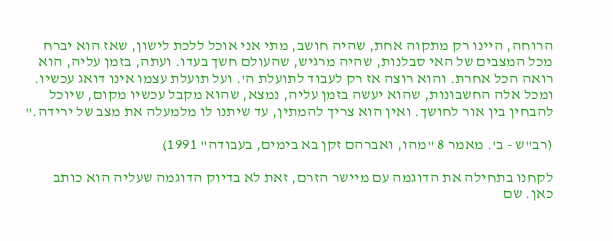הרוחה, היינו רק מתקוה אחת, שהיה חושב, מתי אני אוכל ללכת לישון, שאז הוא יברח מכל המצבים של האי סבלנות, שהיה מרגיש, שהעולם חשך בעדו. ועתה, בזמן עליה, הוא רואה הכל אחרת. והוא רוצה אז רק לעבוד לתועלת ה'. ועל תועלת עצמו אינו דואג עכשיו. ומכל אלה החשבונות, שהוא יעשה בזמן עליה, נמצא, שהוא מקבל עכשיו מקום, שיוכל להבחין בין אור לחושך. ואין הוא צריך להמתין, עד שיתנו לו מלמעלה את מצב של ירידה."

(רב"ש - ב'. מאמר 8 "מהו, ואברהם זקן בא בימים, בעבודה" 1991)

לקחנו בתחילה את הדוגמה עם מיישר הזרם, זאת לא בדיוק הדוגמה שעליה הוא כותב כאן. שם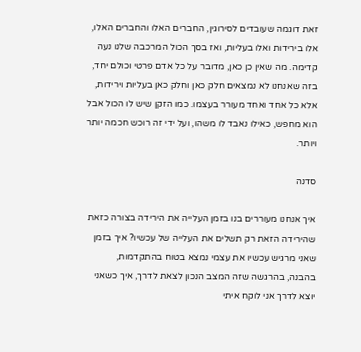זאת דוגמה שעובדים לסירוגין, החברים האלו והחברים האלו, אלו בירידות ואלו בעליות, ואז בסך הכול המרכבה שלנו נעה קדימה. מה שאין כן כאן, מדובר על כל אדם פרטי וכולם יחד, בזה שאנחנו לא נמצאים חלק כאן וחלק כאן בעליות וירידות, אלא כל אחד ואחד מעורר בעצמו. כמו הזקן שיש לו הכול אבל הוא מחפש, כאילו נאבד לו משהו, ועל ידי זה רוכש חכמה יותר ויותר.

סדנה

איך אנחנו מעוררים בנו בזמן העלייה את הירידה בצורה כזאת שהירידה הזאת רק תשלים את העלייה של עכשיו? איך בזמן שאני מרגיש עכשיו את עצמי נמצא בטוח בהתקדמות, בהבנה, בהרגשה שזה המצב הנכון לצאת לדרך, איך כשאני יוצא לדרך אני לוקח איתי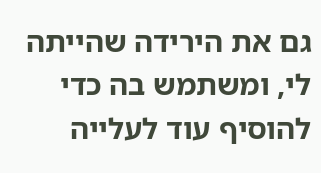גם את הירידה שהייתה לי, ומשתמש בה כדי להוסיף עוד לעלייה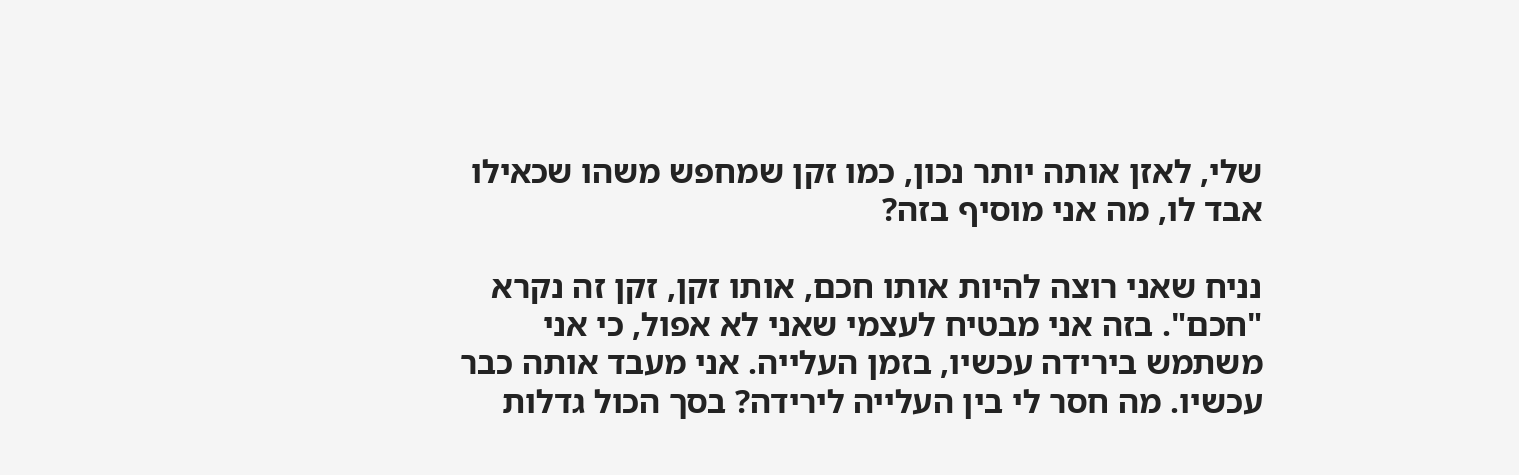שלי, לאזן אותה יותר נכון, כמו זקן שמחפש משהו שכאילו אבד לו, מה אני מוסיף בזה?

נניח שאני רוצה להיות אותו חכם, אותו זקן, זקן זה נקרא "חכם". בזה אני מבטיח לעצמי שאני לא אפול, כי אני משתמש בירידה עכשיו, בזמן העלייה. אני מעבד אותה כבר עכשיו. מה חסר לי בין העלייה לירידה? בסך הכול גדלות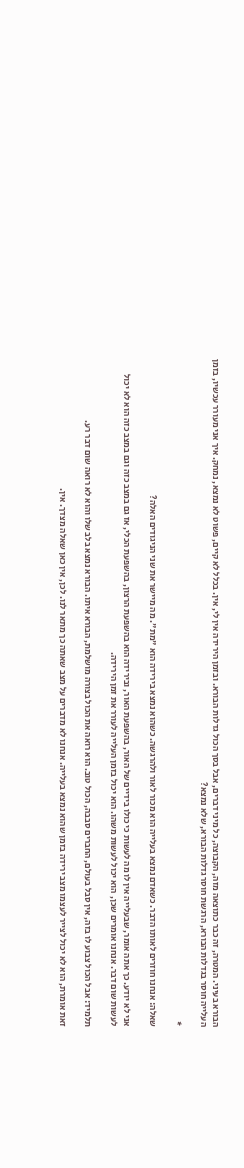הבורא בעיני. המטרה, זה כבר כתוצאה מזה, הקבוצה, כל מיני דברים, אבל בסך הכול גדלות הבורא. ובזמן הירידה אין לי, אין. בכלל לא קיים, פשוט לא נמצא, נמחק. איך אני מעורר עכשיו, בזמן העלייה חוסר בגדלות הבורא, הרגשת חוסר גדלות הבורא, שלא נמצא?

*

שאלה: אנחנו חוזרים לאותו הדבר. כשאדם נמצא בעלייה הוא מכור לאור ולהרגשה. כשהוא נמצא בירידה הוא "מת". מה מיישר את שני הניגודים האלה?

אני לא יודע. כך אתה אומר, שבעלייה אין לו מה לעשות כי כולו בידיים של האור, בהשפעת האור, ובירידה הוא בהשפעת הרצון, בהשפעת הכלי, אז גם במצב כזה וגם במצב כזה הוא לא יכול לעשות שום דבר. אנחנו אומרים שכן, הוא יכול לעשות משהו. הוא יכול בזמן העלייה לעורר את זמן הירידה.

תלמיד: אבל הכול צבוע לו בזה, אין סבל בעולם, החברים סבבה, הכול טוב. הוא רואה את הכול בצורה מושלמת, הבורא איתו. הבורא נמצא בלב שלו והוא לא רואה שום דבר רע.

זאת אומרת, הוא לא יכול לצייר לעצמו מצב ירידה בזמן שהוא נמצא בעלייה. אנחנו לא מדברים על מצב שאתה כך מתאר לנו. לכן, אין כאן שאלה מצדך. אין.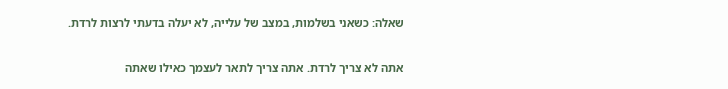שאלה: כשאני בשלמות, במצב של עלייה, לא יעלה בדעתי לרצות לרדת.

אתה לא צריך לרדת. אתה צריך לתאר לעצמך כאילו שאתה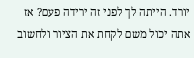יורד. הייתה לך לפני זה ירידה פעם? אז אתה יכול משם לקחת את הציור ולחשוב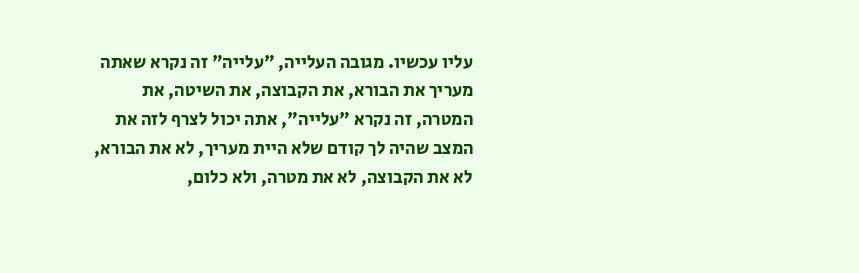עליו עכשיו. מגובה העלייה, "עלייה" זה נקרא שאתה מעריך את הבורא, את הקבוצה, את השיטה, את המטרה, זה נקרא "עלייה", אתה יכול לצרף לזה את המצב שהיה לך קודם שלא היית מעריך, לא את הבורא, לא את הקבוצה, לא את מטרה, ולא כלום,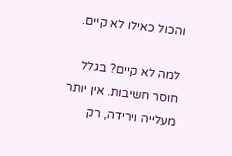והכול כאילו לא קיים.

למה לא קיים? בגלל חוסר חשיבות. אין יותר מעלייה וירידה, רק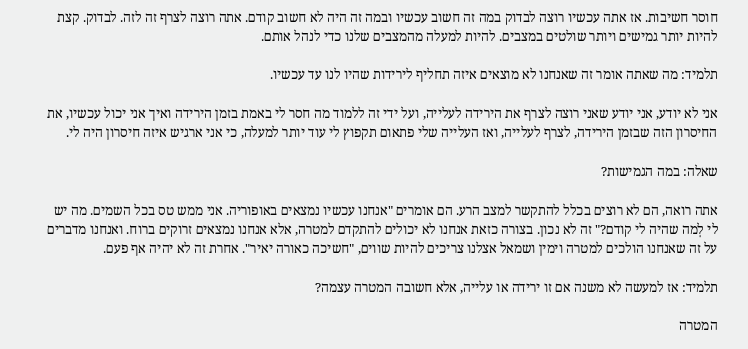חוסר חשיבות. אז אתה עכשיו רוצה לבדוק במה זה חשוב עכשיו ובמה זה היה לא חשוב קודם. אתה רוצה לצרף זה לזה. לבדוק. קצת להיות יותר גמישים ויותר שולטים במצבים. להיות למעלה מהמצבים שלנו כדי לנהל אותם.

תלמיד: מה שאתה אומר זה שאנחנו לא מוצאים איזה תחליף לירידות שהיו לנו עד עכשיו.

אני לא יודע, אני יודע שאני רוצה לצרף את הירידה לעלייה, ועל ידי זה ללמוד מה חסר לי באמת בזמן הירידה ואיך אני יכול עכשיו, את החיסרון הזה שבזמן הירידה, לצרף לעלייה, ואז העלייה שלי פתאום תקפוץ לי עוד יותר למעלה, כי אני ארגיש איזה חיסרון היה לי.

שאלה: במה הגמישות?

אתה רואה, הם לא רוצים בכלל להתקשר למצב הרע. הם אומרים "אנחנו עכשיו נמצאים באופוריה. אני ממש טס בכל השמים. מה יש לי לְמה שהיה לי קודם?" זה לא נכון. בצורה כזאת אנחנו לא יכולים להתקדם למטרה, אלא אנחנו נמצאים זרוקים ברוח. ואנחנו מדברים על זה שאנחנו הולכים למטרה וימין ושמאל אצלנו צריכים להיות שווים, "חשיכה כאורה יאיר". אחרת זה לא יהיה אף פעם.

תלמיד: אז למעשה לא משנה אם זו ירידה או עלייה, אלא חשובה המטרה עצמה?

המטרה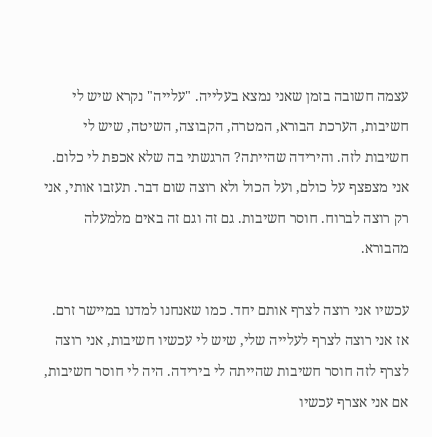עצמה חשובה בזמן שאני נמצא בעלייה. "עלייה" נקרא שיש לי חשיבות, הערכת הבורא, המטרה, הקבוצה, השיטה, שיש לי חשיבות לזה. והירידה שהייתה? הרגשתי בה שלא אכפת לי כלום. אני מצפצף על כולם, ועל הכול ולא רוצה שום דבר. תעזבו אותי, אני רק רוצה לברוח. חוסר חשיבות. גם זה וגם זה באים מלמעלה מהבורא.

עכשיו אני רוצה לצרף אותם יחד. כמו שאנחנו למדנו במיישר זרם. אז אני רוצה לצרף לעלייה שלי, שיש לי עכשיו חשיבות, אני רוצה לצרף לזה חוסר חשיבות שהייתה לי בירידה. היה לי חוסר חשיבות, אם אני אצרף עכשיו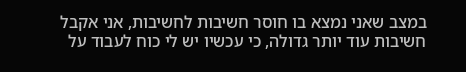במצב שאני נמצא בו חוסר חשיבות לחשיבות, אני אקבל חשיבות עוד יותר גדולה, כי עכשיו יש לי כוח לעבוד על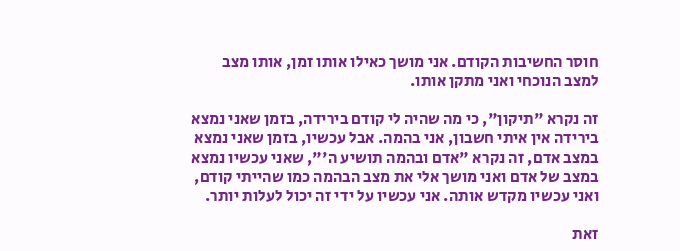חוסר החשיבות הקודם. אני מושך כאילו אותו זמן, אותו מצב למצב הנוכחי ואני מתקן אותו.

זה נקרא "תיקון", כי מה שהיה לי קודם בירידה, בזמן שאני נמצא בירידה אין איתי חשבון, אני בהמה. אבל עכשיו, בזמן שאני נמצא במצב אדם, זה נקרא "אדם ובהמה תושיע ה'", שאני עכשיו נמצא במצב של אדם ואני מושך אלי את מצב הבהמה כמו שהייתי קודם, ואני עכשיו מקדש אותה. אני עכשיו על ידי זה יכול לעלות יותר.

זאת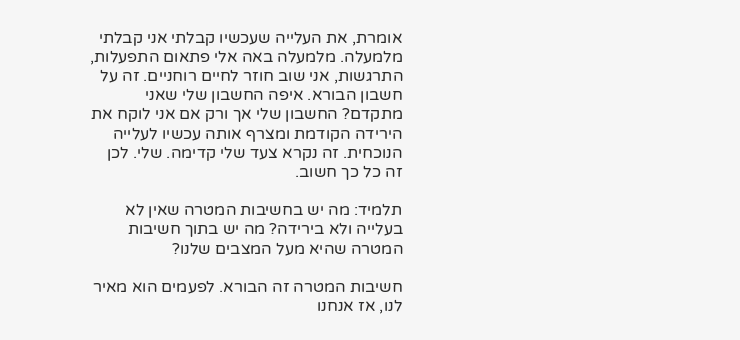אומרת, את העלייה שעכשיו קבלתי אני קבלתי מלמעלה. מלמעלה באה אלי פתאום התפעלות, התרגשות, אני שוב חוזר לחיים רוחניים. זה על חשבון הבורא. איפה החשבון שלי שאני מתקדם? החשבון שלי אך ורק אם אני לוקח את הירידה הקודמת ומצרף אותה עכשיו לעלייה הנוכחית. זה נקרא צעד שלי קדימה. שלי. לכן זה כל כך חשוב.

תלמיד: מה יש בחשיבות המטרה שאין לא בעלייה ולא בירידה? מה יש בתוך חשיבות המטרה שהיא מעל המצבים שלנו?

חשיבות המטרה זה הבורא. לפעמים הוא מאיר לנו, אז אנחנו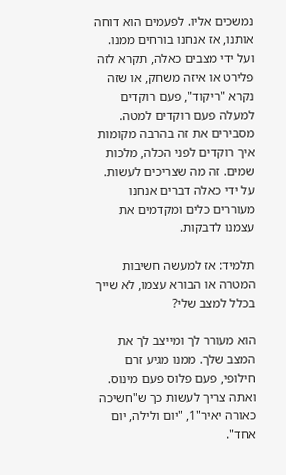נמשכים אליו. לפעמים הוא דוחה אותנו, אז אנחנו בורחים ממנו. ועל ידי מצבים כאלה, תקרא לזה פלירט או איזה משחק, או שזה נקרא "ריקוד", פעם רוקדים למעלה פעם רוקדים למטה. מסבירים את זה בהרבה מקומות איך רוקדים לפני הכלה, מלכות שמים. זה מה שצריכים לעשות. על ידי כאלה דברים אנחנו מעוררים כלים ומקדמים את עצמנו לדבקות.

תלמיד: אז למעשה חשיבות המטרה או הבורא עצמו, לא שייך בכלל למצב שלי?

הוא מעורר לך ומייצב לך את המצב שלך. ממנו מגיע זרם חילופי, פעם פלוס פעם מינוס. ואתה צריך לעשות כך ש"חשיכה כאורה יאיר"1, "יום ולילה, יום אחד".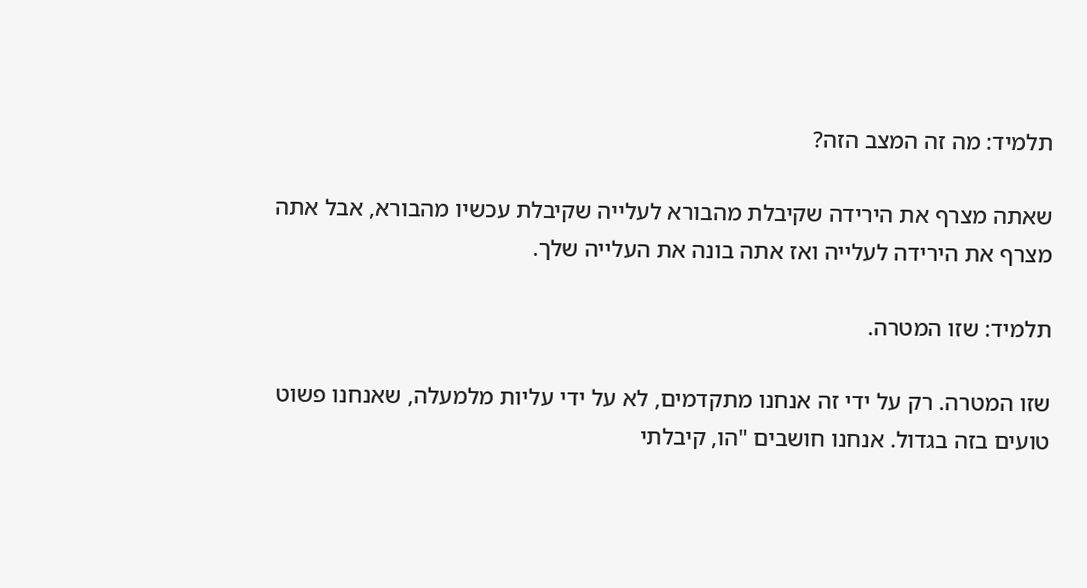תלמיד: מה זה המצב הזה?

שאתה מצרף את הירידה שקיבלת מהבורא לעלייה שקיבלת עכשיו מהבורא, אבל אתה מצרף את הירידה לעלייה ואז אתה בונה את העלייה שלך.

תלמיד: שזו המטרה.

שזו המטרה. רק על ידי זה אנחנו מתקדמים, לא על ידי עליות מלמעלה, שאנחנו פשוט טועים בזה בגדול. אנחנו חושבים "הו, קיבלתי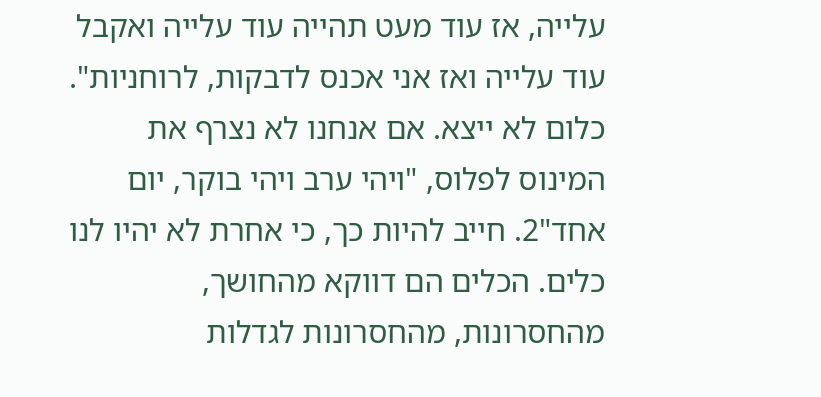עלייה, אז עוד מעט תהייה עוד עלייה ואקבל עוד עלייה ואז אני אכנס לדבקות, לרוחניות". כלום לא ייצא. אם אנחנו לא נצרף את המינוס לפלוס, "ויהי ערב ויהי בוקר, יום אחד"2. חייב להיות כך, כי אחרת לא יהיו לנו כלים. הכלים הם דווקא מהחושך, מהחסרונות, מהחסרונות לגדלות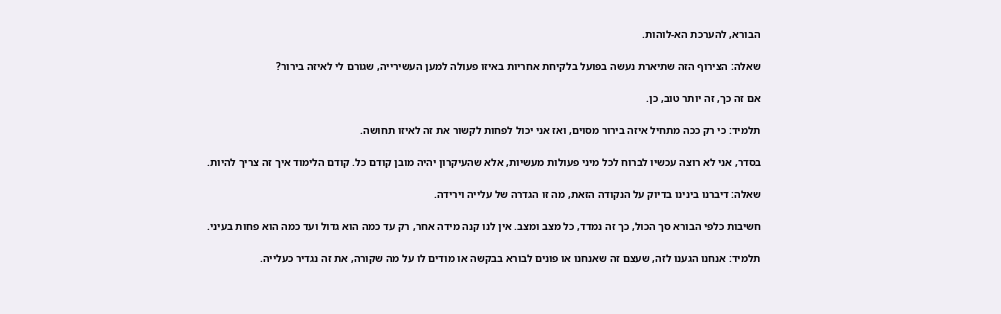הבורא, להערכת הא-לוהות.

שאלה: הצירוף הזה שתיארת נעשה בפועל בלקיחת אחריות באיזו פעולה למען העשירייה, שגורם לי לאיזה בירור?

אם זה כך, זה יותר טוב, כן.

תלמיד: כי רק ככה מתחיל איזה בירור מסוים, ואז אני יכול לפחות לקשור את זה לאיזו תחושה.

בסדר, אני לא רוצה עכשיו לברוח לכל מיני פעולות מעשיות, אלא שהעיקרון יהיה מובן קודם כל. קודם הלימוד איך זה צריך להיות.

שאלה: דיברנו בינינו בדיוק על הנקודה הזאת, מה זו הגדרה של עלייה וירידה.

חשיבות כלפי הבורא סך הכול, כך זה נמדד, כל מצב ומצב. אין לנו קנה מידה אחר, רק עד כמה הוא גדול ועד כמה הוא פחות בעיני.

תלמיד: אנחנו הגענו לזה, שעצם זה שאנחנו או פונים לבורא בבקשה או מודים לו על מה שקורה, את זה נגדיר כעלייה.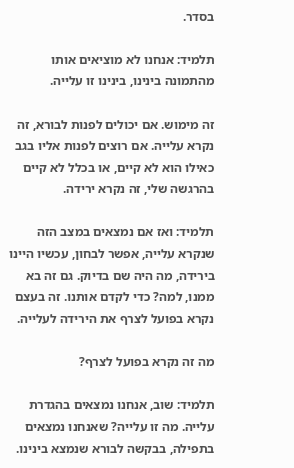בסדר.

תלמיד: אנחנו לא מוציאים אותו מהתמונה בינינו, בינינו זו עלייה.

זה מימוש. אם יכולים לפנות לבורא, זה נקרא עלייה. אם רוצים לפנות אליו בגב כאילו הוא לא קיים, או בכלל לא קיים בהרגשה שלי, זה נקרא ירידה.

תלמיד: ואז אם נמצאים במצב הזה שנקרא עלייה, אפשר לבחון, עכשיו היינו בירידה, מה היה שם בדיוק. גם זה בא ממנו, למה? כדי לקדם אותנו. זה בעצם נקרא בפועל לצרף את הירידה לעלייה.

מה זה נקרא בפועל לצרף?

תלמיד: שוב, אנחנו נמצאים בהגדרת עלייה. מה זו עלייה? שאנחנו נמצאים בתפילה, בבקשה לבורא שנמצא בינינו.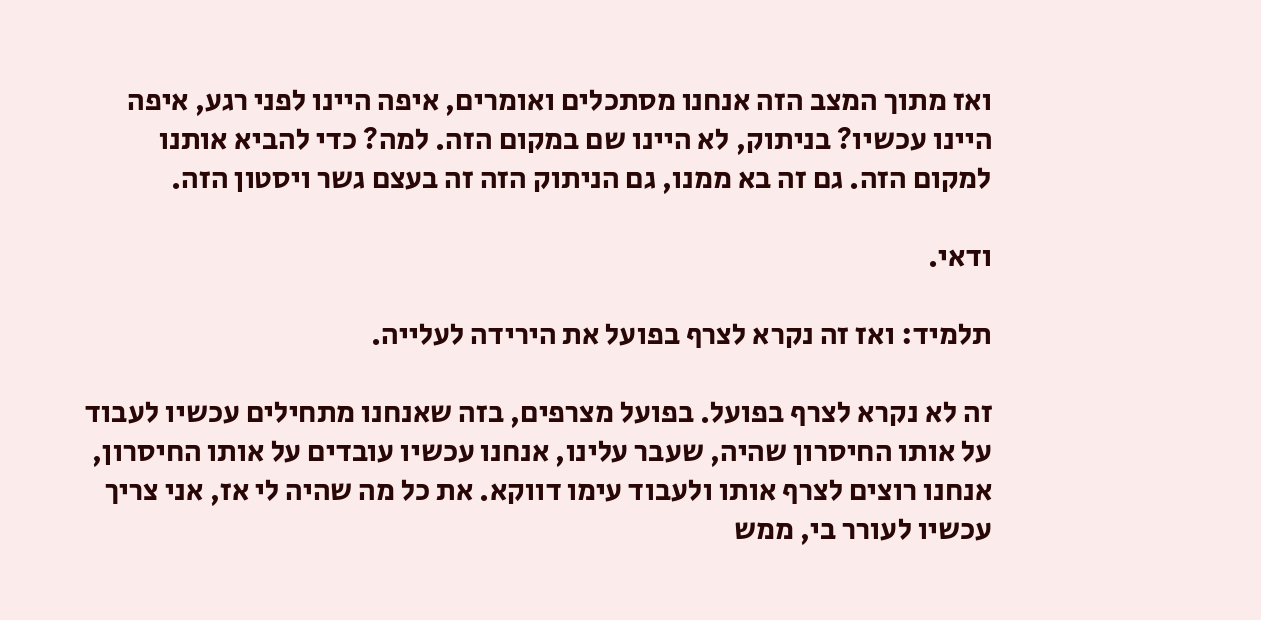ואז מתוך המצב הזה אנחנו מסתכלים ואומרים, איפה היינו לפני רגע, איפה היינו עכשיו? בניתוק, לא היינו שם במקום הזה. למה? כדי להביא אותנו למקום הזה. גם זה בא ממנו, גם הניתוק הזה זה בעצם גשר ויסטון הזה.

ודאי.

תלמיד: ואז זה נקרא לצרף בפועל את הירידה לעלייה.

זה לא נקרא לצרף בפועל. בפועל מצרפים, בזה שאנחנו מתחילים עכשיו לעבוד על אותו החיסרון שהיה, שעבר עלינו, אנחנו עכשיו עובדים על אותו החיסרון, אנחנו רוצים לצרף אותו ולעבוד עימו דווקא. את כל מה שהיה לי אז, אני צריך עכשיו לעורר בי, ממש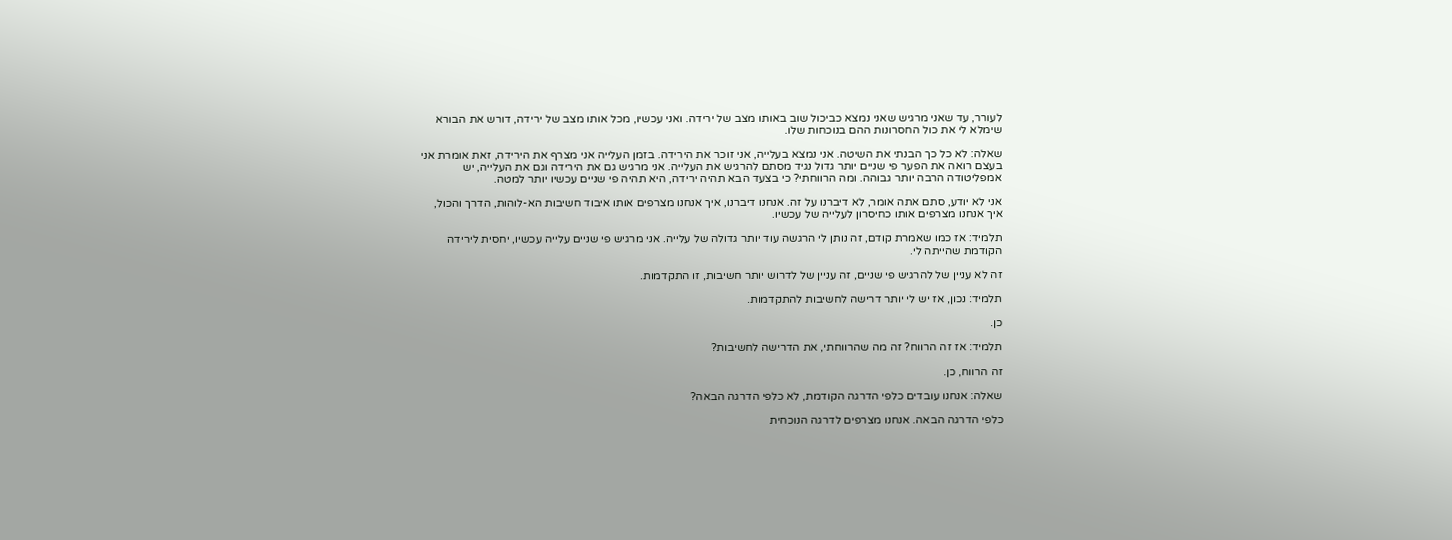לעורר, עד שאני מרגיש שאני נמצא כביכול שוב באותו מצב של ירידה. ואני עכשיו, מכל אותו מצב של ירידה, דורש את הבורא שימלא לי את כול החסרונות ההם בנוכחות שלו.

שאלה: לא כל כך הבנתי את השיטה. אני נמצא בעלייה, אני זוכר את הירידה. בזמן העלייה אני מצרף את הירידה, זאת אומרת אני בעצם רואה את הפער פי שניים יותר גדול נגיד מסתם להרגיש את העלייה. אני מרגיש גם את הירידה וגם את העלייה, יש אמפליטודה הרבה יותר גבוהה. ומה הרווחתי? כי בצעד הבא תהיה ירידה, היא תהיה פי שניים עכשיו יותר למטה.

אני לא יודע, סתם אתה אומר, לא דיברנו על זה. אנחנו דיברנו, איך אנחנו מצרפים אותו איבוד חשיבות הא-לוהות, הדרך והכול, איך אנחנו מצרפים אותו כחיסרון לעלייה של עכשיו.

תלמיד: אז כמו שאמרת קודם, זה נותן לי הרגשה עוד יותר גדולה של עלייה. אני מרגיש פי שניים עלייה עכשיו, יחסית לירידה הקודמת שהייתה לי.

זה לא עניין של להרגיש פי שניים, זה עניין של לדרוש יותר חשיבות, זו התקדמות.

תלמיד: נכון, אז יש לי יותר דרישה לחשיבות להתקדמות.

כן.

תלמיד: אז זה הרווח? זה מה שהרווחתי, את הדרישה לחשיבות?

זה הרווח, כן.

שאלה: אנחנו עובדים כלפי הדרגה הקודמת, לא כלפי הדרגה הבאה?

כלפי הדרגה הבאה. אנחנו מצרפים לדרגה הנוכחית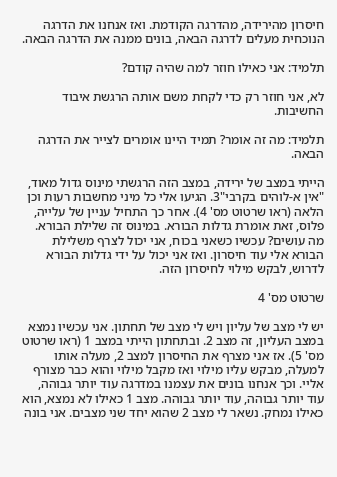חיסרון מהירידה, מהדרגה הקודמת. ואז אנחנו את הדרגה הנוכחית מעלים לדרגה הבאה, בונים ממנה את הדרגה הבאה.

תלמיד: אני כאילו חוזר למה שהיה קודם?

לא, אני חוזר רק כדי לקחת משם אותה הרגשת איבוד החשיבות.

תלמיד: מה זה אומר? תמיד היינו אומרים לצייר את הדרגה הבאה.

הייתי במצב של ירידה, במצב הזה הרגשתי מינוס גדול מאוד, "אין א-לוהים בקרבי"3. הגיעו אלי כל מיני מחשבות רעות וכן הלאה (ראו שרטוט מס' 4). אחר כך התחיל עניין של עלייה, פלוס, זאת אומרת גדלות הבורא. במינוס זה שלילת הבורא. מה עושים? עכשיו כשאני בכוח, אני יכול לצרף משלילת הבורא אלי עוד חיסרון. ואז אני יכול על ידי גדלות הבורא לדרוש, לבקש מילוי לחיסרון הזה.

שרטוט מס' 4

יש לי מצב של עליון ויש לי מצב של תחתון. אני עכשיו נמצא במצב העליון, זה מצב 2. ובתחתון הייתי במצב 1 (ראו שרטוט מס' 5). אז אני מצרף את החיסרון למצב 2, מעלה אותו למעלה, מבקש עליו מילוי ואז מקבל מילוי והוא כבר מצורף אליי. וכך אנחנו בונים את עצמנו במדרגה עוד יותר גבוהה, עוד יותר גבוהה, עוד יותר גבוהה. מצב 1 כאילו לא נמצא, הוא כאילו נמחק. נשאר לי מצב 2 שהוא יחד שני מצבים. אני בונה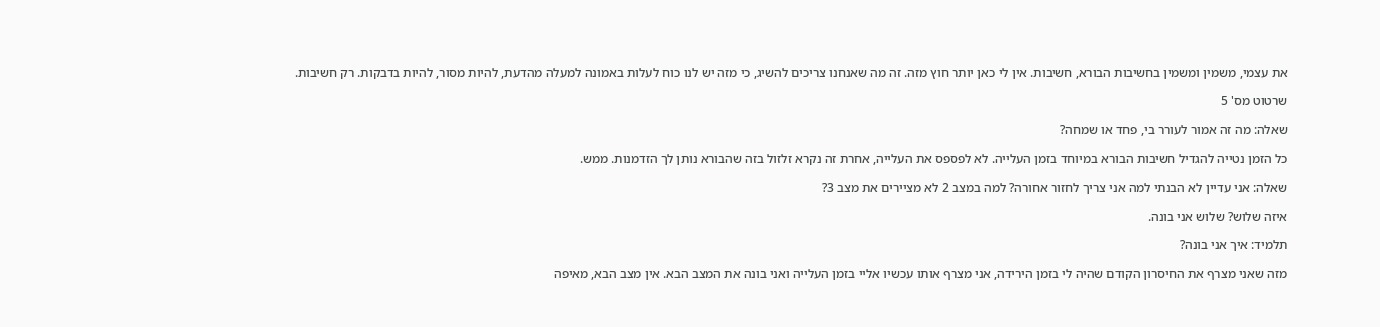את עצמי, משמין ומשמין בחשיבות הבורא, חשיבות. אין לי כאן יותר חוץ מזה. זה מה שאנחנו צריכים להשיג, כי מזה יש לנו כוח לעלות באמונה למעלה מהדעת, להיות מסור, להיות בדבקות. רק חשיבות.

שרטוט מס' 5

שאלה: מה זה אמור לעורר בי, פחד או שמחה?

כל הזמן נטייה להגדיל חשיבות הבורא במיוחד בזמן העלייה. לא לפספס את העלייה, אחרת זה נקרא זלזול בזה שהבורא נותן לך הזדמנות. ממש.

שאלה: אני עדיין לא הבנתי למה אני צריך לחזור אחורה? למה במצב 2 לא מציירים את מצב 3?

איזה שלוש? שלוש אני בונה.

תלמיד: איך אני בונה?

מזה שאני מצרף את החיסרון הקודם שהיה לי בזמן הירידה, אני מצרף אותו עכשיו אליי בזמן העלייה ואני בונה את המצב הבא. אין מצב הבא, מאיפה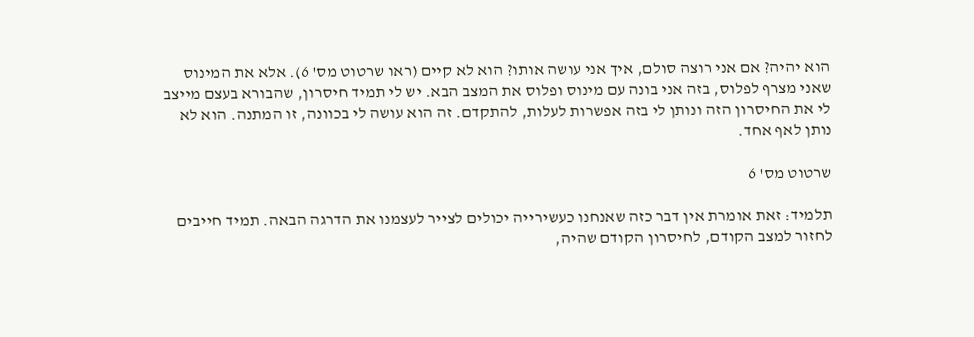הוא יהיה? אם אני רוצה סולם, איך אני עושה אותו? הוא לא קיים (ראו שרטוט מס' 6). אלא את המינוס שאני מצרף לפלוס, בזה אני בונה עם מינוס ופלוס את המצב הבא. יש לי תמיד חיסרון, שהבורא בעצם מייצב לי את החיסרון הזה ונותן לי בזה אפשרות לעלות, להתקדם. זה הוא עושה לי בכוונה, זו המתנה. הוא לא נותן לאף אחד.

שרטוט מס' 6

תלמיד: זאת אומרת אין דבר כזה שאנחנו כעשירייה יכולים לצייר לעצמנו את הדרגה הבאה. תמיד חייבים לחזור למצב הקודם, לחיסרון הקודם שהיה,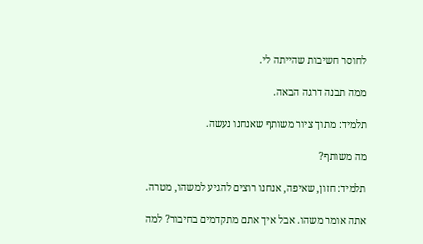לחוסר חשיבות שהייתה לי.

ממה תבנה דרגה הבאה.

תלמיד: מתוך ציור משותף שאנחנו נעשה.

מה משותף?

תלמיד: חזון, שאיפה, אנחנו רוצים להגיע למשהו, מטרה.

אתה אומר משהו. אבל איך אתם מתקדמים בחיבור? למה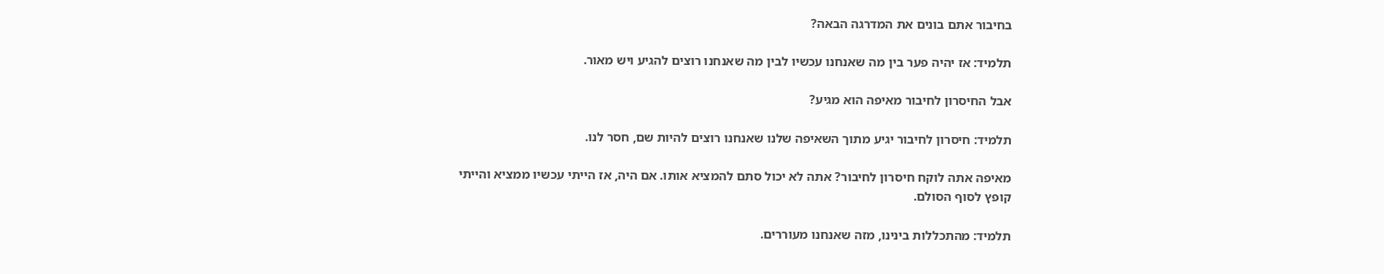בחיבור אתם בונים את המדרגה הבאה?

תלמיד: אז יהיה פער בין מה שאנחנו עכשיו לבין מה שאנחנו רוצים להגיע ויש מאור.

אבל החיסרון לחיבור מאיפה הוא מגיע?

תלמיד: חיסרון לחיבור יגיע מתוך השאיפה שלנו שאנחנו רוצים להיות שם, חסר לנו.

מאיפה אתה לוקח חיסרון לחיבור? אתה לא יכול סתם להמציא אותו. אם היה, אז הייתי עכשיו ממציא והייתי קופץ לסוף הסולם.

תלמיד: מהתכללות בינינו, מזה שאנחנו מעוררים.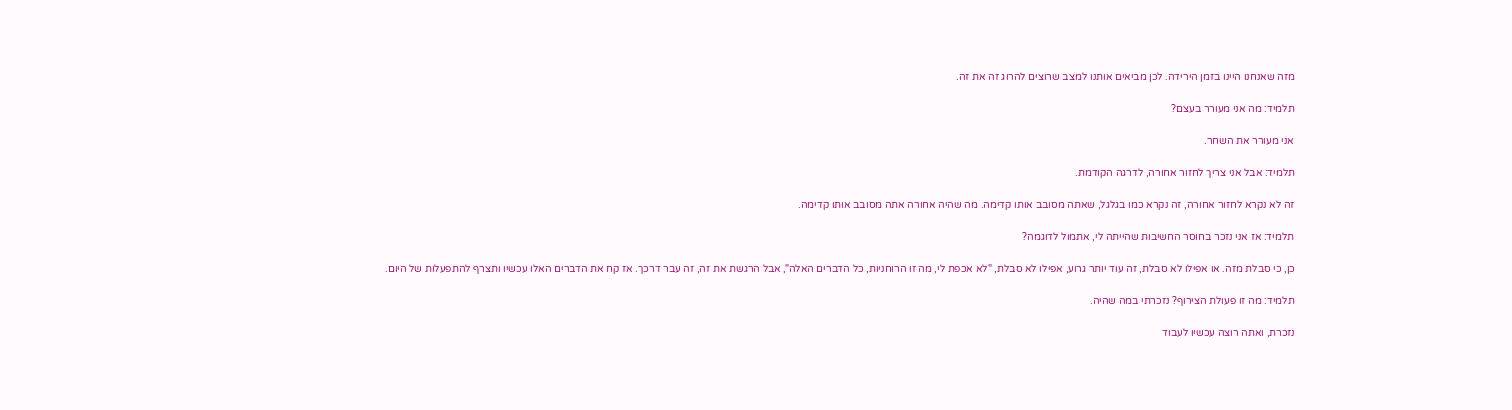מזה שאנחנו היינו בזמן הירידה. לכן מביאים אותנו למצב שרוצים להרוג זה את זה.

תלמיד: מה אני מעורר בעצם?

אני מעורר את השחר.

תלמיד: אבל אני צריך לחזור אחורה, לדרגה הקודמת.

זה לא נקרא לחזור אחורה, זה נקרא כמו בגלגל, שאתה מסובב אותו קדימה. מה שהיה אחורה אתה מסובב אותו קדימה.

תלמיד: אז אני נזכר בחוסר החשיבות שהייתה לי, אתמול לדוגמה?

כן, כי סבלת מזה. או אפילו לא סבלת, זה עוד יותר גרוע, אפילו לא סבלת, "לא אכפת לי, מה זו הרוחניות, כל הדברים האלה", אבל הרגשת את זה, זה עבר דרכך. אז קח את הדברים האלו עכשיו ותצרף להתפעלות של היום.

תלמיד: מה זו פעולת הצירוף? נזכרתי במה שהיה.

נזכרת, ואתה רוצה עכשיו לעבוד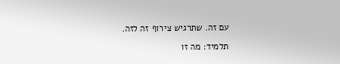עם זה. שתרגיש צירוף זה לזה.

תלמיד: מה זו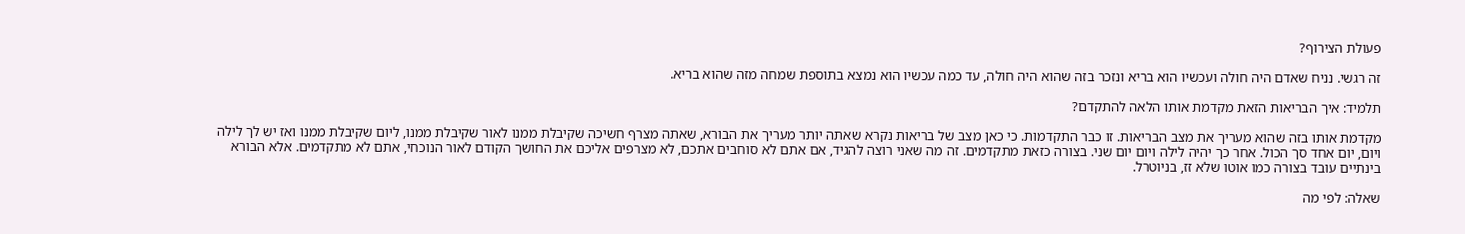פעולת הצירוף?

זה רגשי. נניח שאדם היה חולה ועכשיו הוא בריא ונזכר בזה שהוא היה חולה, עד כמה עכשיו הוא נמצא בתוספת שמחה מזה שהוא בריא.

תלמיד: איך הבריאות הזאת מקדמת אותו הלאה להתקדם?

מקדמת אותו בזה שהוא מעריך את מצב הבריאות. זו כבר התקדמות. כי כאן מצב של בריאות נקרא שאתה יותר מעריך את הבורא, שאתה מצרף חשיכה שקיבלת ממנו לאור שקיבלת ממנו, ליום שקיבלת ממנו ואז יש לך לילה ויום, יום אחד סך הכול. אחר כך יהיה לילה ויום יום שני. בצורה כזאת מתקדמים. זה מה שאני רוצה להגיד, אם אתם לא סוחבים אתכם, לא מצרפים אליכם את החושך הקודם לאור הנוכחי, אתם לא מתקדמים. אלא הבורא בינתיים עובד בצורה כמו אוטו שלא זז, בניוטרל.

שאלה: לפי מה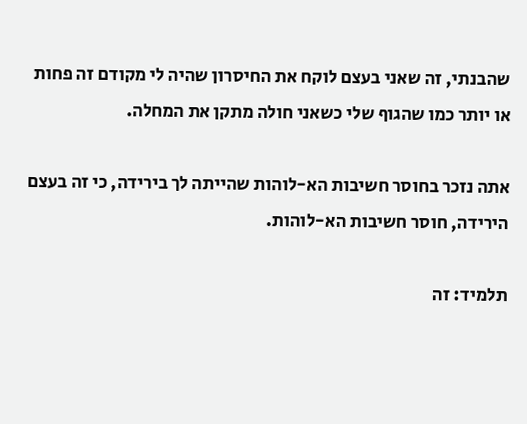שהבנתי, זה שאני בעצם לוקח את החיסרון שהיה לי מקודם זה פחות או יותר כמו שהגוף שלי כשאני חולה מתקן את המחלה.

אתה נזכר בחוסר חשיבות הא-לוהות שהייתה לך בירידה, כי זה בעצם הירידה, חוסר חשיבות הא-לוהות.

תלמיד: זה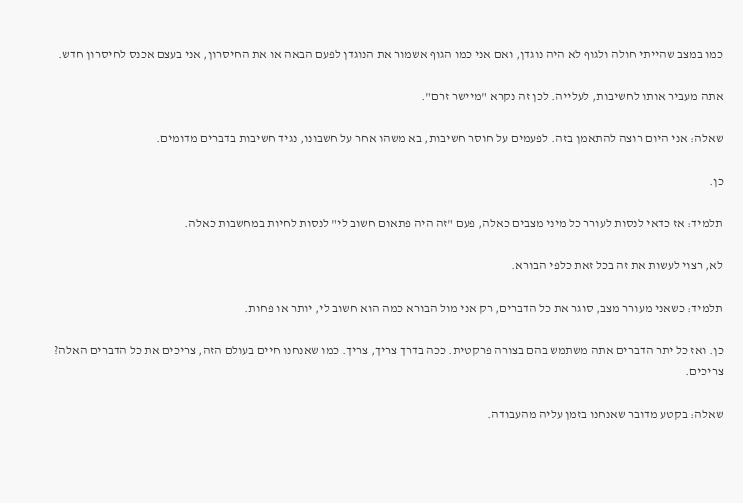כמו במצב שהייתי חולה ולגוף לא היה נוגדן, ואם אני כמו הגוף אשמור את הנוגדן לפעם הבאה או את החיסרון, אני בעצם אכנס לחיסרון חדש.

אתה מעביר אותו לחשיבות, לעלייה. לכן זה נקרא "מיישר זרם".

שאלה: אני היום רוצה להתאמן בזה. לפעמים על חוסר חשיבות, בא משהו אחר על חשבונו, נגיד חשיבות בדברים מדומים.

כן.

תלמיד: אז כדאי לנסות לעורר כל מיני מצבים כאלה, פעם "זה היה פתאום חשוב לי" לנסות לחיות במחשבות כאלה.

לא, רצוי לעשות את זה בכל זאת כלפי הבורא.

תלמיד: כשאני מעורר מצב, סוגר את כל הדברים, רק אני מול הבורא כמה הוא חשוב לי, יותר או פחות.

כן. ואז כל יתר הדברים אתה משתמש בהם בצורה פרקטית. ככה בדרך צריך, צריך. כמו שאנחנו חיים בעולם הזה, צריכים את כל הדברים האלה? צריכים.

שאלה: בקטע מדובר שאנחנו בזמן עליה מהעבודה.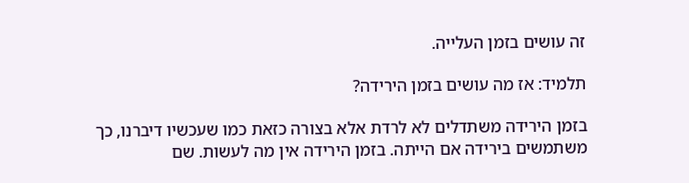זה עושים בזמן העלייה.

תלמיד: אז מה עושים בזמן הירידה?

בזמן הירידה משתדלים לא לרדת אלא בצורה כזאת כמו שעכשיו דיברנו, כך משתמשים בירידה אם הייתה. בזמן הירידה אין מה לעשות. שם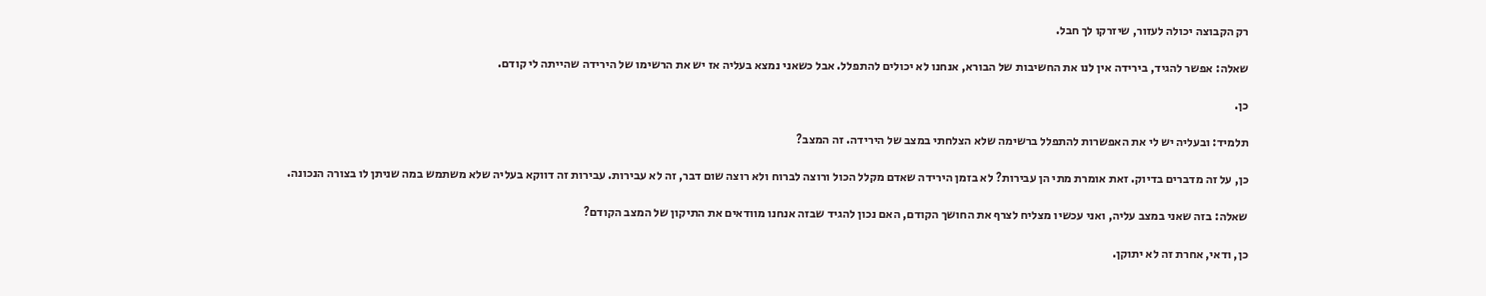רק הקבוצה יכולה לעזור, שיזרקו לך חבל.

שאלה: אפשר להגיד, בירידה אין לנו את החשיבות של הבורא, אנחנו לא יכולים להתפלל. אבל כשאני נמצא בעליה אז יש את הרשימו של הירידה שהייתה לי קודם.

כן.

תלמיד: ובעליה יש לי את האפשרות להתפלל ברשימה שלא הצלחתי במצב של הירידה. זה המצב?

כן, על זה מדברים בדיוק. זאת אומרת מתי הן עבירות? לא בזמן הירידה שאדם מקלל הכול ורוצה לברוח ולא רוצה שום דבר, זה לא עבירות. עבירות זה דווקא בעליה שלא משתמש במה שניתן לו בצורה הנכונה.

שאלה: בזה שאני במצב עליה, ואני עכשיו מצליח לצרף את החושך הקודם, האם נכון להגיד שבזה אנחנו מוודאים את התיקון של המצב הקודם?

כן, ודאי, אחרת זה לא יתוקן.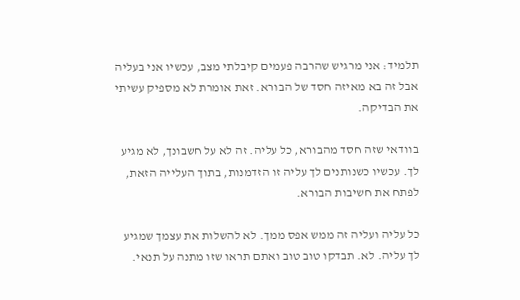תלמיד: אני מרגיש שהרבה פעמים קיבלתי מצב, עכשיו אני בעליה אבל זה בא מאיזה חסד של הבורא. זאת אומרת לא מספיק עשיתי את הבדיקה.

בוודאי שזה חסד מהבורא, כל עליה. זה לא על חשבונך, לא מגיע לך. עכשיו כשנותנים לך עליה זו הזדמנות, בתוך העלייה הזאת, לפתח את חשיבות הבורא.

כל עליה ועליה זה ממש אפס ממך. לא להשלות את עצמך שמגיע לך עליה. לא. תבדקו טוב טוב ואתם תראו שזו מתנה על תנאי.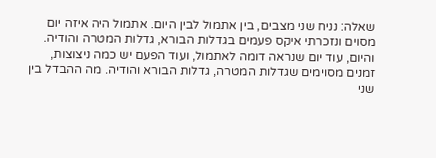שאלה: נניח שני מצבים, בין אתמול לבין היום. אתמול היה איזה יום מסוים ונזכרתי איקס פעמים בגדלות הבורא, גדלות המטרה והודיה. והיום, עוד יום שנראה דומה לאתמול, ועוד הפעם יש כמה ניצוצות, זמנים מסוימים שגדלות המטרה, גדלות הבורא והודיה. מה ההבדל בין שני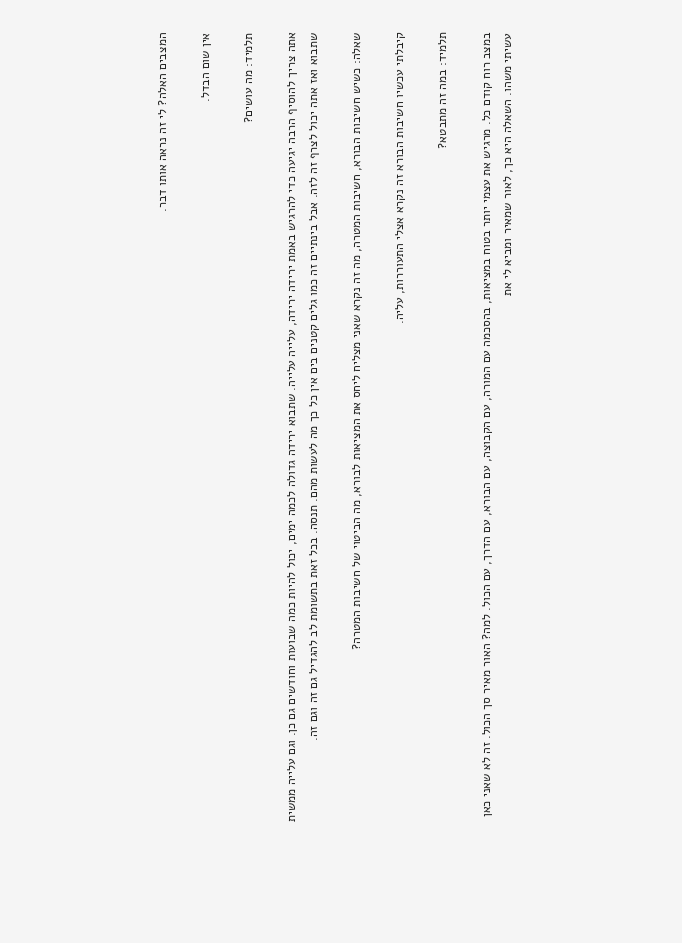המצבים האלה? לי זה נראה אותו דבר.

אין שום הבדל.

תלמיד: מה עושים?

אתה צריך להוסיף הרבה יגיעה כדי להרגיש באמת ירידה ירידה, עלייה עלייה. שתבוא ירידה גדולה לכמה ימים, יכול להיות כמה שבועות וחודשים גם כן. וגם עלייה ממשית שתבוא ואז אתה יכול לצרף זה לזה. אבל בינתיים זה כמו גלים קטנים בים אין כל כך מה לעשות מהם. תנסה. בכל זאת בתשומת לב להגדיל גם זה וגם זה.

שאלה: כשיש חשיבות הבורא, חשיבות המטרה, מה זה נקרא שאני מצליח ליחס את המציאות לבורא, מה הביטוי של חשיבות המטרה?

קיבלתי עכשיו חשיבות הבורא זה נקרא אצלי התעוררות, עליה.

תלמיד: במה זה מתבטא?

במצב רוח קודם כל. מרגיש את עצמי יותר בטוח במציאות, בהסכמה עם המורה, עם הקבוצה, עם הבורא, עם הדרך, עם הכול. למה? האור מאיר סך הכול. זה לא שאני כאן עשיתי משהו. השאלה היא כך, לאור שמאיר ומביא לי את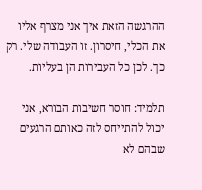ההרגשה הזאת איך אני מצרף אליו את הכלי, חיסרון. זו העבודה שלי. רק כך. לכן כל העבירות הן בעליות.

תלמיד: חוסר חשיבות הבורא, אני יכול להתייחס לזה כאותם הרגעים שבהם לא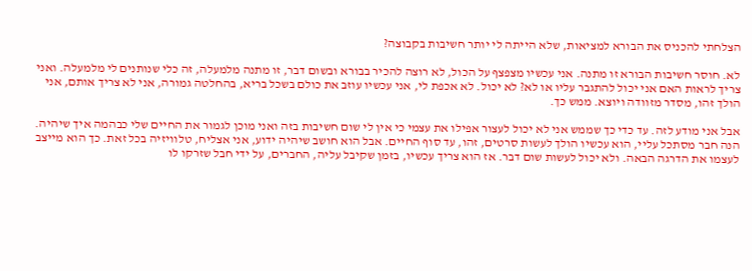הצלחתי להכניס את הבורא למציאות, שלא הייתה לי יותר חשיבות בקבוצה?

לא. חוסר חשיבות הבורא זו מתנה. אני עכשיו מצפצף על הכול, לא רוצה להכיר בבורא ובשום דבר, זו מתנה מלמעלה, זה כלי שנותנים לי מלמעלה. ואני צריך לראות האם אני יכול להתגבר עליו או לא? לא יכול. לא אכפת לי, אני עכשיו עוזב את כולם בשכל בריא, בהחלטה גמורה, אני לא צריך אותם, אני הולך זהו, מסדר מזוודה ויוצא. ממש כך.

אבל אני מודע לזה. עד כדי כך שממש אני לא יכול לעצור אפילו את עצמי כי אין לי שום חשיבות בזה ואני מוכן לגמור את החיים שלי כבהמה איך שיהיה. הנה חבר מסתכל עליי, הוא עכשיו הולך לעשות סרטים, זהו, עד סוף החיים. אבל הוא חושב שיהיה ידוע, אני אצליח, טלוויזיה בכל זאת. כך הוא מייצב לעצמו את הדרגה הבאה. ולא יכול לעשות שום דבר. אז הוא צריך עכשיו, בזמן שקיבל עליה, החברים, על ידי חבל שזרקו לו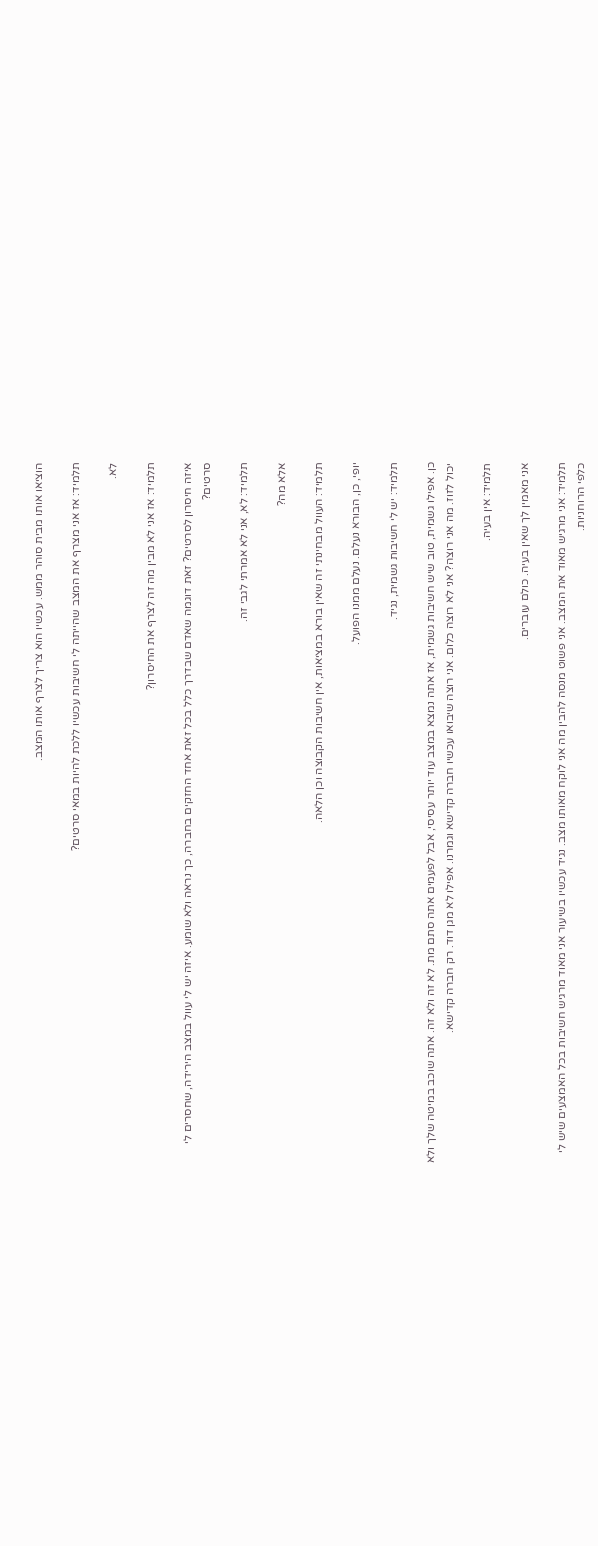הוציאו אותו מבית סוהר ממש. עכשיו הוא צריך לצרף אותו המצב.

תלמיד: אז אני מצרף את המצב שהייתה לי חשיבות עכשיו ללכת להיות במאי סרטים?

לא.

תלמיד: אז אני לא מבין מה זה לצרף את החיסרון?

איזה חיסרון לסרטים? זאת דוגמה שאדם שבדרך כלל בכל זאת אחד החזקים בחברה, כך נראה ולא שומע. איזה יש לי עוול במצב הירידה, שחסרים לי סרטים?

תלמיד: לא, אני לא אמרתי לגבי זה.

אלא מה?

תלמיד: העוול מבחינתי זה שאין בורא במציאות, אין חשיבות הקבוצה וכן הלאה.

יופי, כן, הבורא נעלם. נעלם ממנו הפועל.

תלמיד: יש לי חשיבות גשמית, נגיד.

כן. אפילו גשמית, טוב שיש חשיבות גשמית, אז אתה נמצא במצב עוד יותר עסיסי, אבל לפעמים אתה סתם מת. לא זה ולא זה. אתה שוכב במיטה שלך ולא יכול לזוז. מה אני רוצה? אני לא רוצה כלום. אני רוצה שיבואו עכשיו חברה קדישא וגמרנו. אפילו לא מגן דוד. רק חברה קדישא.

תלמיד: אין בעיה.

אני מאמין לך שאין בעיה. כולם עוברים.

תלמיד: אני מרגיש מאוד את המצב. אני פשוט מנסה להבין מה אני לוקח מאותו מצב. נגיד עכשיו בשיעור אני מאוד מרגיש חשיבות בכל האמצעים שיש לי כלפי הרוחניות.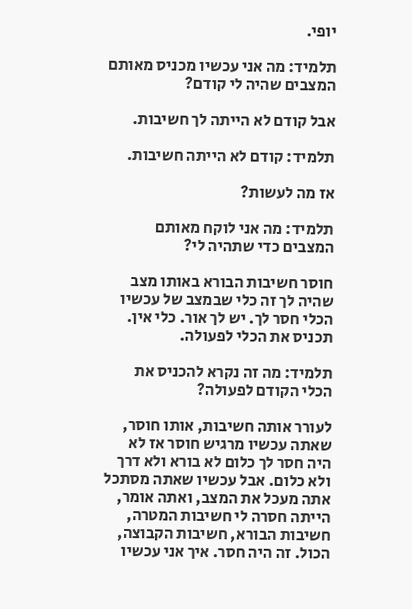יופי.

תלמיד: מה אני עכשיו מכניס מאותם המצבים שהיה לי קודם?

אבל קודם לא הייתה לך חשיבות.

תלמיד: קודם לא הייתה חשיבות.

אז מה לעשות?

תלמיד: מה אני לוקח מאותם המצבים כדי שתהיה לי?

חוסר חשיבות הבורא באותו מצב שהיה לך זה כלי שבמצב של עכשיו הכלי חסר לך. יש לך אור. כלי אין. תכניס את הכלי לפעולה.

תלמיד: מה זה נקרא להכניס את הכלי הקודם לפעולה?

לעורר אותה חשיבות, אותו חוסר, שאתה עכשיו מרגיש חוסר אז לא היה חסר לך כלום לא בורא ולא דרך ולא כלום. אבל עכשיו שאתה מסתכל אתה מעכל את המצב, ואתה אומר, הייתה חסרה לי חשיבות המטרה, חשיבות הבורא, חשיבות הקבוצה, הכול. זה היה חסר. איך אני עכשיו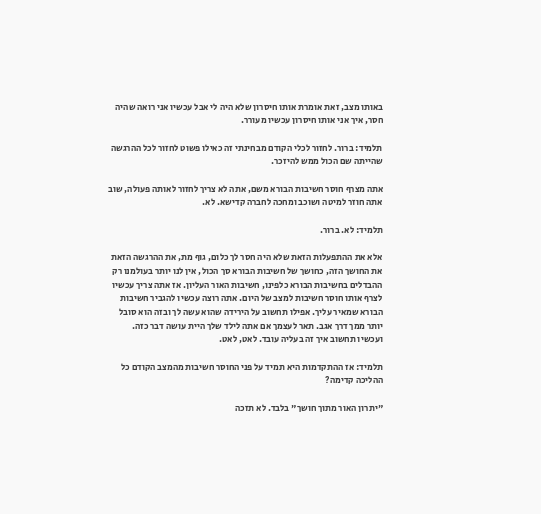באותו מצב, זאת אומרת אותו חיסרון שלא היה לי אבל עכשיו אני רואה שהיה חסר, איך אני אותו חיסרון עכשיו מעורר.

תלמיד: ברור. לחזור לכלי הקודם מבחינתי זה כאילו פשוט לחזור לכל ההרגשה שהייתה שם הכול ממש להיזכר.

אתה מצרף חוסר חשיבות הבורא משם, אתה לא צריך לחזור לאותה פעולה, שוב אתה חוזר למיטה ושוכב ומחכה לחברה קדישא. לא.

תלמיד: לא. ברור.

אלא את ההתפעלות הזאת שלא היה חסר לך כלום, גוף מת, את ההרגשה הזאת את החושך הזה, כחושך של חשיבות הבורא סך הכול, אין לנו יותר בעולמנו רק ההבדלים בחשיבות הבורא כלפינו, חשיבות האור העליון. אז אתה צריך עכשיו לצרף אותו חוסר חשיבות למצב של היום. אתה רוצה עכשיו להגביר חשיבות הבורא שמאיר עליך. אפילו תחשוב על הירידה שהוא עשה לך ובזה הוא סובל יותר ממך דרך אגב. תאר לעצמך אם אתה לילד שלך היית עושה דבר כזה. ועכשיו תחשוב איך זה בעליה עובד. לאט, לאט.

תלמיד: אז ההתקדמות היא תמיד על פני החוסר חשיבות מהמצב הקודם כל ההליכה קדימה?

"יתרון האור מתוך חושך" בלבד. לא תזכה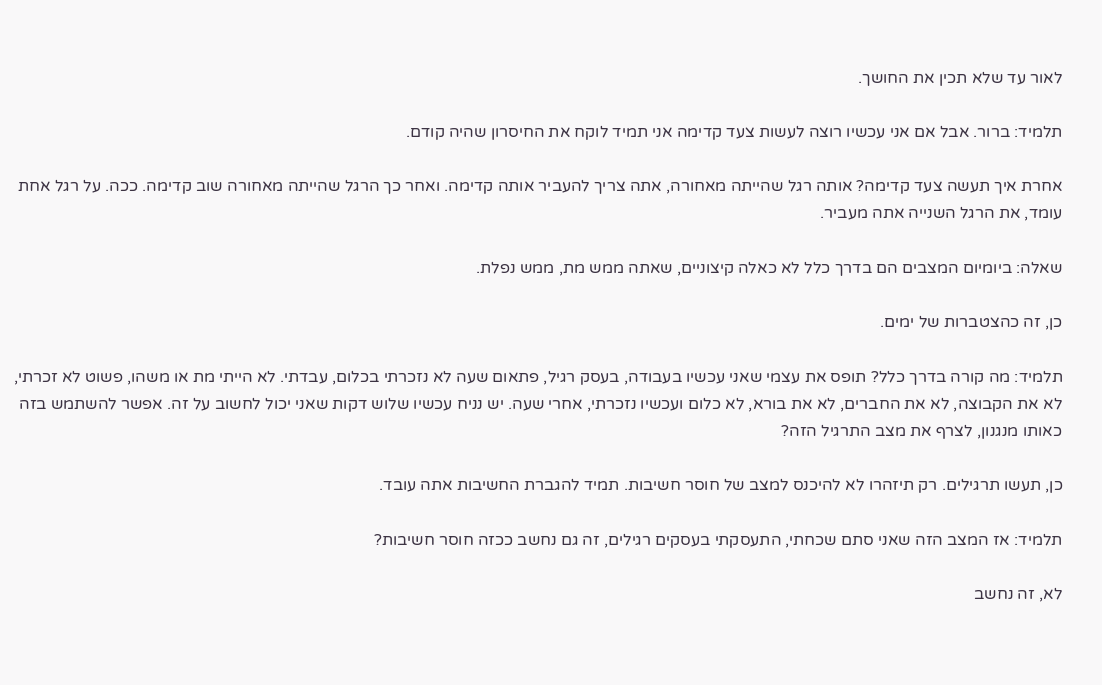לאור עד שלא תכין את החושך.

תלמיד: ברור. אבל אם אני עכשיו רוצה לעשות צעד קדימה אני תמיד לוקח את החיסרון שהיה קודם.

אחרת איך תעשה צעד קדימה? אותה רגל שהייתה מאחורה, אתה צריך להעביר אותה קדימה. ואחר כך הרגל שהייתה מאחורה שוב קדימה. ככה. על רגל אחת עומד, את הרגל השנייה אתה מעביר.

שאלה: ביומיום המצבים הם בדרך כלל לא כאלה קיצוניים, שאתה ממש מת, ממש נפלת.

כן, זה כהצטברות של ימים.

תלמיד: מה קורה בדרך כלל? תופס את עצמי שאני עכשיו בעבודה, בעסק רגיל, פתאום שעה לא נזכרתי בכלום, עבדתי. לא הייתי מת או משהו, פשוט לא זכרתי, לא את הקבוצה, לא את החברים, לא את בורא, לא כלום ועכשיו נזכרתי, אחרי שעה. יש נניח עכשיו שלוש דקות שאני יכול לחשוב על זה. אפשר להשתמש בזה כאותו מנגנון, לצרף את מצב התרגיל הזה?

כן, תעשו תרגילים. רק תיזהרו לא להיכנס למצב של חוסר חשיבות. תמיד להגברת החשיבות אתה עובד.

תלמיד: אז המצב הזה שאני סתם שכחתי, התעסקתי בעסקים רגילים, זה גם נחשב ככזה חוסר חשיבות?

לא, זה נחשב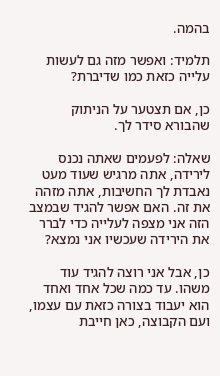בהמה.

תלמיד: ואפשר מזה גם לעשות עלייה כזאת כמו שדיברת?

כן, אם תצטער על הניתוק שהבורא סידר לך.

שאלה: לפעמים שאתה נכנס לירידה, אתה מרגיש שעוד מעט נאבדת לך החשיבות, אתה מזהה את זה. האם אפשר להגיד שבמצב הזה אני מצפה לעלייה כדי לברר את הירידה שעכשיו אני נמצא?

כן, אבל אני רוצה להגיד עוד משהו. עד כמה שכל אחד ואחד הוא יעבוד בצורה כזאת עם עצמו, ועם הקבוצה, כאן חייבת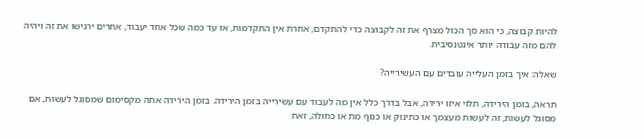להיות קבוצה, כי הוא סך הכול מצרף את זה לקבוצה כדי להתקדם, אחרת אין התקדמות, אז עד כמה שכל אחד יעבוד, אחרים ירגישו את זה ויהיה להם מזה עבודה יותר אינטנסיבית.

שאלה: איך בזמן העלייה עובדים עם העשירייה?

תראה, בזמן הירידה, תלוי איזו ירידה, אבל בדרך כלל אין מה לעבוד עם עשירייה בזמן הירידה. בזמן הירידה אתה מקסימום שמסוגל לעשות, אם מסוגל לעשות, זה לעשות מעצמך או כתינוק או כגוף מת או כחולה, זאת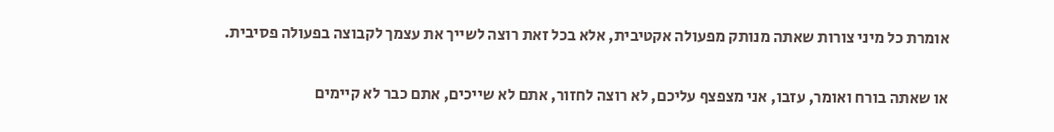אומרת כל מיני צורות שאתה מנותק מפעולה אקטיבית, אלא בכל זאת רוצה לשייך את עצמך לקבוצה בפעולה פסיבית.

או שאתה בורח ואומר, עזבו, אני מצפצף עליכם, לא רוצה לחזור, אתם לא שייכים, אתם כבר לא קיימים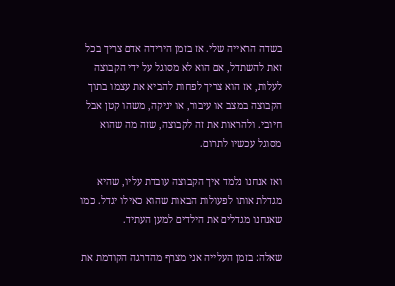בשדה הראייה שלי. אז בזמן הירידה אדם צריך בכל זאת להשתדל, אם הוא לא מסוגל על ידי הקבוצה לעלות, אז הוא צריך לפחות להביא את עצמו בתוך הקבוצה במצב או עיבור, או יניקה, משהו קטן אבל חיובי. ולהראות את זה לקבוצה, שזה מה שהוא מסוגל עכשיו לתרום.

ואז אנחנו נלמד איך הקבוצה עובדת עליו, שהיא מגדלת אותו לפעולות הבאות שהוא כאילו יגדל. כמו שאנחנו מגדלים את הילדים למען העתיד.

שאלה: בזמן העלייה אני מצרף מהדרגה הקודמת את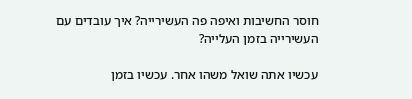חוסר החשיבות ואיפה פה העשירייה? איך עובדים עם העשירייה בזמן העלייה?

עכשיו אתה שואל משהו אחר. עכשיו בזמן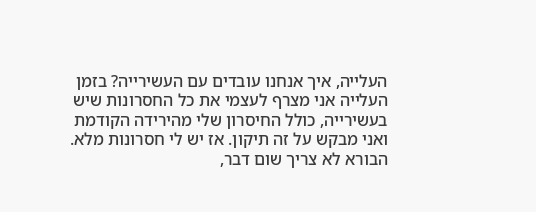העלייה, איך אנחנו עובדים עם העשירייה? בזמן העלייה אני מצרף לעצמי את כל החסרונות שיש בעשירייה, כולל החיסרון שלי מהירידה הקודמת ואני מבקש על זה תיקון. אז יש לי חסרונות מלא. הבורא לא צריך שום דבר,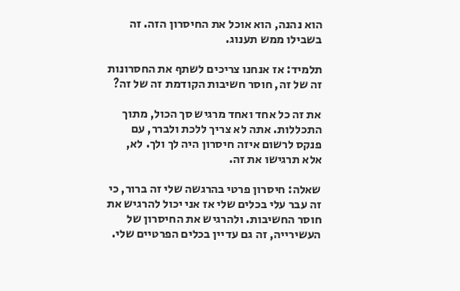הוא נהנה, הוא אוכל את החיסרון הזה. זה בשבילו ממש תענוג.

תלמיד: אז אנחנו צריכים לשתף את החסרונות זה של זה, חוסר חשיבות הקודמת זה של זה?

את זה כל אחד ואחד מרגיש סך הכול, מתוך התכללות. אתה לא צריך ללכת ולברר, עם פנקס לרשום איזה חיסרון היה לך ולך. לא, אלא תרגישו את זה.

שאלה: חיסרון פרטי בהרגשה שלי זה ברור, כי זה עבר עלי בכלים שלי אז אני יכול להרגיש את חוסר החשיבות. ולהרגיש את החיסרון של העשירייה, זה גם עדיין בכלים הפרטיים שלי.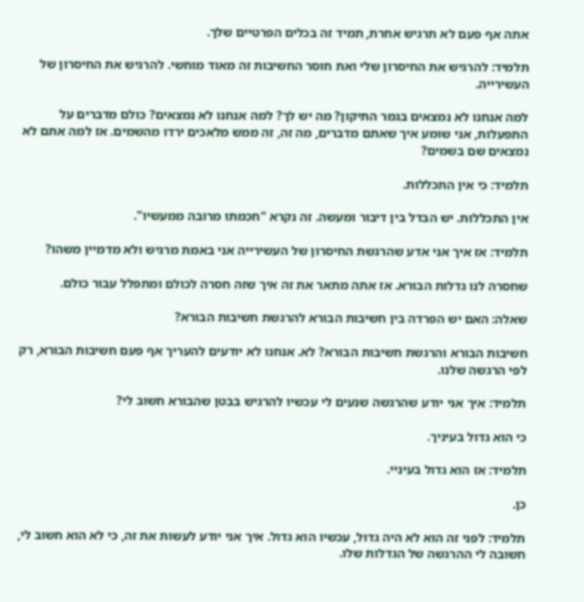אתה אף פעם לא תרגיש אחרת, תמיד זה בכלים הפרטיים שלך.

תלמיד: להרגיש את החיסרון שלי ואת חוסר החשיבות זה מאוד מוחשי. להרגיש את החיסרון של העשירייה.

למה אנחנו לא נמצאים בגמר התיקון? מה יש לך? למה אנחנו לא נמצאים? כולם מדברים על התפעלות, אני שומע איך שאתם מדברים, מה זה, זה ממש מלאכים ירדו מהשמים. אז למה אתם לא נמצאים שם בשמים?

תלמיד: כי אין התכללות.

אין התכללות. יש הבדל בין דיבור ומעשה. זה נקרא "חכמתו מרובה ממעשיו".

תלמיד: אז איך אני אדע שהרגשת החיסרון של העשירייה אני באמת מרגיש ולא מדמיין משהו?

שחסרה לנו גדלות הבורא. אז אתה מתאר את זה איך שזה חסרה לכולם ומתפלל עבור כולם.

שאלה: האם יש הפרדה בין חשיבות הבורא להרגשת חשיבות הבורא?

חשיבות הבורא והרגשת חשיבות הבורא? לא. אנחנו לא יודעים להעריך אף פעם חשיבות הבורא, רק לפי הרגשה שלנו.

תלמיד: איך אני יודע שהרגשה שנעים לי עכשיו להרגיש בבטן שהבורא חשוב לי?

כי הוא גדול בעיניך.

תלמיד: אז הוא גדול בעיניי.

כן.

תלמיד: לפני זה הוא לא היה גדול, עכשיו הוא גדול. איך אני יודע לעשות את זה, כי לא הוא חשוב לי, חשובה לי ההרגשה של הגדלות שלו.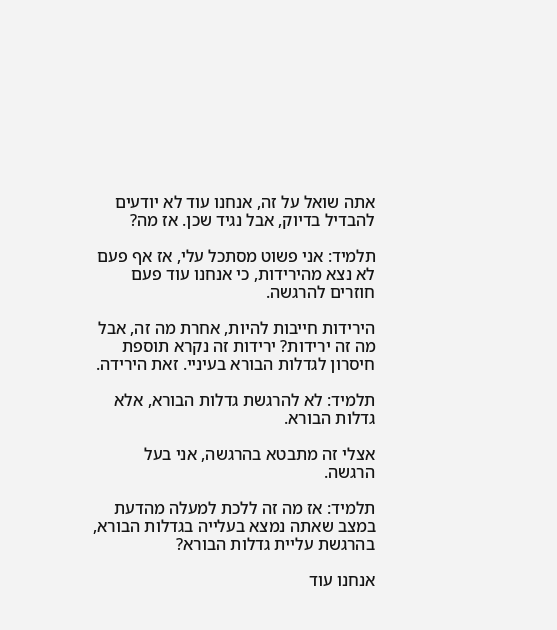אתה שואל על זה, אנחנו עוד לא יודעים להבדיל בדיוק, אבל נגיד שכן. אז מה?

תלמיד: אני פשוט מסתכל עלי, אז אף פעם לא נצא מהירידות, כי אנחנו עוד פעם חוזרים להרגשה.

הירידות חייבות להיות, אחרת מה זה, אבל מה זה ירידות? ירידות זה נקרא תוספת חיסרון לגדלות הבורא בעיניי. זאת הירידה.

תלמיד: לא להרגשת גדלות הבורא, אלא גדלות הבורא.

אצלי זה מתבטא בהרגשה, אני בעל הרגשה.

תלמיד: אז מה זה ללכת למעלה מהדעת במצב שאתה נמצא בעלייה בגדלות הבורא, בהרגשת עליית גדלות הבורא?

אנחנו עוד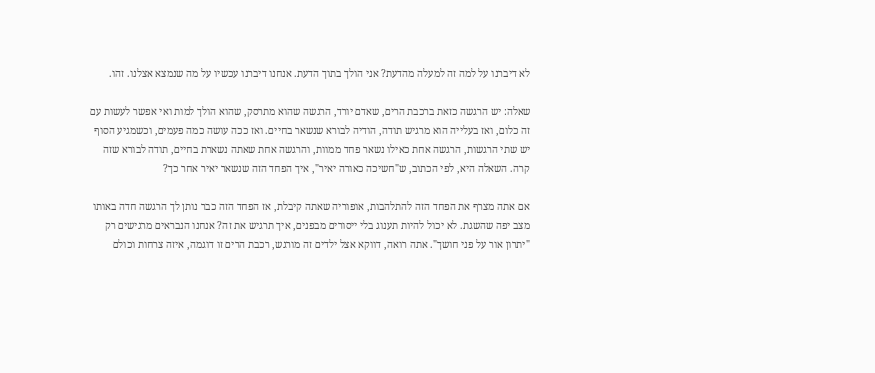לא דיברנו על למה זה למעלה מהדעת? אני הולך בתוך הדעת. אנחנו דיברנו עכשיו על מה שנמצא אצלנו. זהו.

שאלה: יש הרגשה כזאת ברכבת הרים, שאדם יורד, הרגשה שהוא מתרסק, שהוא הולך למות ואי אפשר לעשות עם זה כלום, ואז בעלייה הוא מרגיש תודה, הודיה לבורא שנשאר בחיים. ואז ככה עושה כמה פעמים, וכשמגיע הסוף יש שתי הרגשות, הרגשה אחת כאילו נשאר פחד ממוות, והרגשה אחת שאתה נשארת בחיים, תודה לבורא שזה קרה. השאלה היא, לפי הכתוב, ש"חשיכה כאורה יאיר", איך הפחד הזה שנשאר יאיר אחר כך?

אם אתה מצרף את הפחד הזה להתלהבות, אופוריה שאתה קיבלת, אז הפחד הזה כבר נותן לך הרגשה חדה באותו מצב יפה שהשגת. לא יכול להיות תענוג בלי ייסורים מבפנים, איך תרגיש את זה? אנחנו הנבראים מרגישים רק "יתרון אור על פני חושך". אתה רואה, דווקא אצל ילדים זה מורגש, רכבת הרים זו דוגמה, איזה צרחות וכולם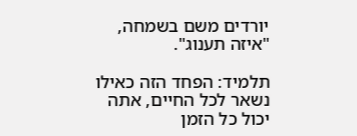יורדים משם בשמחה, "איזה תענוג".

תלמיד: הפחד הזה כאילו נשאר לכל החיים, אתה יכול כל הזמן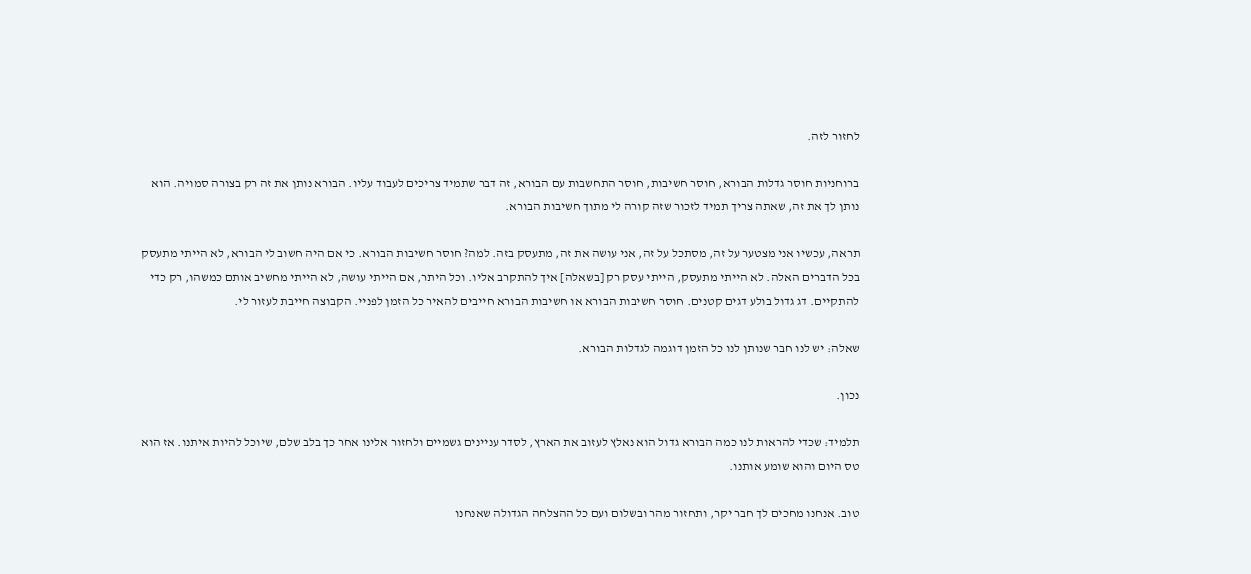לחזור לזה.

ברוחניות חוסר גדלות הבורא, חוסר חשיבות, חוסר התחשבות עם הבורא, זה דבר שתמיד צריכים לעבוד עליו. הבורא נותן את זה רק בצורה סמויה. הוא נותן לך את זה, שאתה צריך תמיד לזכור שזה קורה לי מתוך חשיבות הבורא.

תראה, עכשיו אני מצטער על זה, מסתכל על זה, אני עושה את זה, מתעסק בזה. למה? חוסר חשיבות הבורא. כי אם היה חשוב לי הבורא, לא הייתי מתעסק בכל הדברים האלה. לא הייתי מתעסק, הייתי עסק רק [בשאלה] איך להתקרב אליו. וכל היתר, אם הייתי עושה, לא הייתי מחשיב אותם כמשהו, רק כדי להתקיים. דג גדול בולע דגים קטנים. חוסר חשיבות הבורא או חשיבות הבורא חייבים להאיר כל הזמן לפניי. הקבוצה חייבת לעזור לי.

שאלה: יש לנו חבר שנותן לנו כל הזמן דוגמה לגדלות הבורא.

נכון.

תלמיד: שכדי להראות לנו כמה הבורא גדול הוא נאלץ לעזוב את הארץ, לסדר עניינים גשמיים ולחזור אלינו אחר כך בלב שלם, שיוכל להיות איתנו. אז הוא טס היום והוא שומע אותנו.

טוב. אנחנו מחכים לך חבר יקר, ותחזור מהר ובשלום ועם כל ההצלחה הגדולה שאנחנו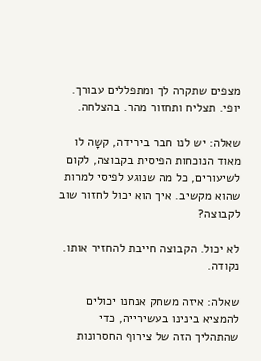מצפים שתקרה לך ומתפללים עבורך. יופי. תצליח ותחזור מהר. בהצלחה.

שאלה: יש לנו חבר בירידה, קשָה לו מאוד הנוכחות הפיסית בקבוצה, לקום לשיעורים, כל מה שנוגע לפיסי למרות שהוא מקשיב. איך הוא יכול לחזור שוב לקבוצה?

לא יכול. הקבוצה חייבת להחזיר אותו. נקודה.

שאלה: איזה משחק אנחנו יכולים להמציא בינינו בעשירייה, כדי שהתהליך הזה של צירוף החסרונות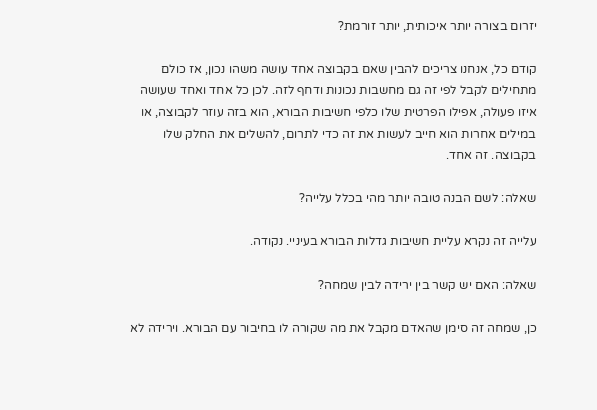יזרום בצורה יותר איכותית, יותר זורמת?

קודם כל, אנחנו צריכים להבין שאם בקבוצה אחד עושה משהו נכון, אז כולם מתחילים לקבל לפי זה גם מחשבות נכונות ודחף לזה. לכן כל אחד ואחד שעושה איזו פעולה, אפילו הפרטית שלו כלפי חשיבות הבורא, הוא בזה עוזר לקבוצה, או במילים אחרות הוא חייב לעשות את זה כדי לתרום, להשלים את החלק שלו בקבוצה. זה אחד.

שאלה: לשם הבנה טובה יותר מהי בכלל עלייה?

עלייה זה נקרא עליית חשיבות גדלות הבורא בעיניי. נקודה.

שאלה: האם יש קשר בין ירידה לבין שמחה?

כן, שמחה זה סימן שהאדם מקבל את מה שקורה לו בחיבור עם הבורא. וירידה לא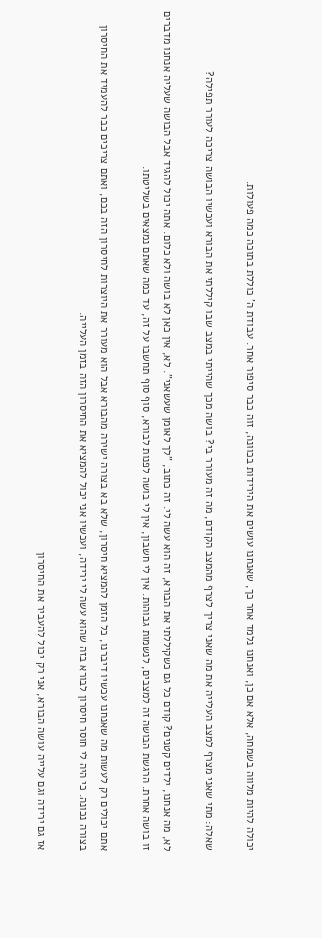יכולה להיות מלווה בשמחה, אלא אם כן, ואנחנו נלמד אחר כך, שאנחנו עושים את הירידות בכוונה, זוה כבר סיפור אחר. עבודת ה' כוללת בתוכה כמה פעולות.

שאלה: מתי שאני מצרף למצב העלייה את מה שאני צריך לצרף מהמצב הקודם, מה זה מעורר בי? בושה מכך שהייתי במצב שבו קיללתי את הבורא ועכשיו הבושה צריכה לעורר תפילה?

לא, מה אנחנו, ילדים קטנים? קודם כל גם כשקיללתי את הבורא, זה הוא עשה לי. זה כתוב, "לך לאומן שעשאני". לא, אין כאן לא בושה ולא כלום. אתה יכול להגיד אבל הבושה שעליה אנחנו מדברים זו בושה אחרת. הרגשת הבושה זה למצבים, לנשמות גבוהות. אין לי חשבון, אין לי בושה לפנות לבורא, סוף סוף תחשבו על זה, עד כמה שאתם נמצאים בשליטתו.

אתם יכולים רק לעשות מה שאנחנו עכשיו דיברנו, כל הזמן להמציא חיסרון, שלא בא בצורה ישירה מהבורא אבל הוא מעורר את היוצרות לחיסרון הזה בכם, ואתם צריכים כבר להעמיד את החיסרון בצורה נכונה. כי היה לי חוסר חיסרון לבורא בזה שהוא עשה לי ירידה, ועכשיו אני יכול להמציא את החיסרון הזה בזמן העלייה.

אז גם ירידה וגם עלייה עושה הבורא, אני רק יכול להעביר את החיסרון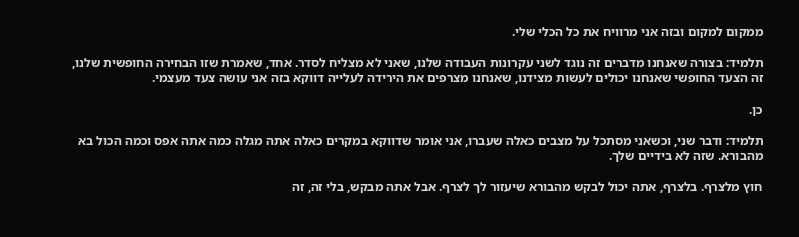ממקום למקום ובזה אני מרוויח את כל הכלי שלי.

תלמיד: בצורה שאנחנו מדברים זה נוגד לשני עקרונות העבודה שלנו, שאני לא מצליח לסדר. אחד, שאמרת שזו הבחירה החופשית שלנו, זה הצעד החופשי שאנחנו יכולים לעשות מצידנו, שאנחנו מצרפים את הירידה לעלייה דווקא בזה אני עושה צעד מעצמי.

כן.

תלמיד: ודבר שני, וכשאני מסתכל על מצבים כאלה שעברו, אני אומר שדווקא במקרים כאלה אתה מגלה כמה אתה אפס וכמה הכול בא מהבורא. שזה לא בידיים שלך.

חוץ מלצרף. בלצרף, אתה יכול לבקש מהבורא שיעזור לך לצרף. אבל אתה מבקש, בלי זה, זה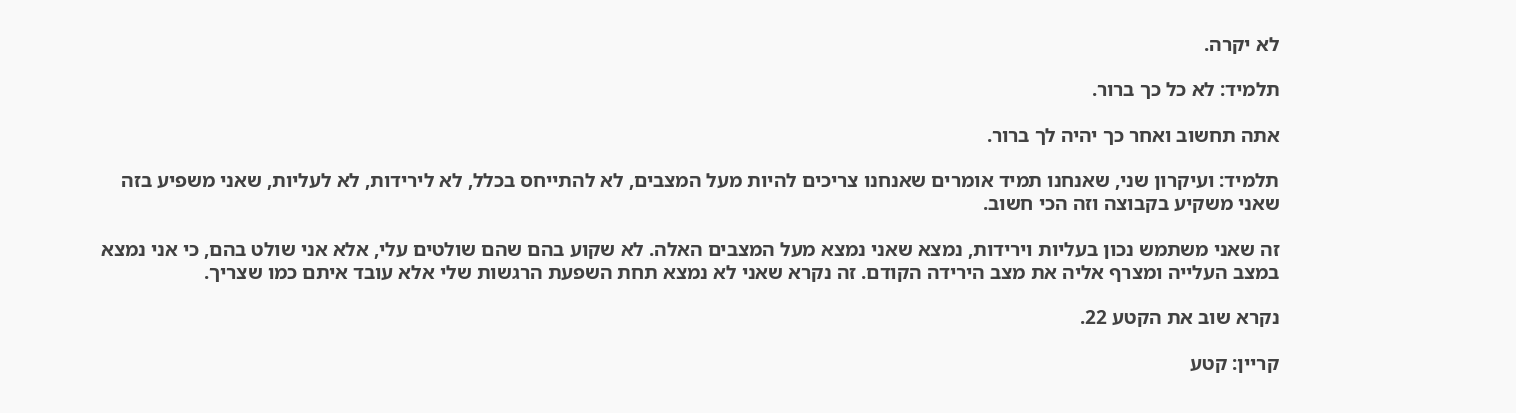לא יקרה.

תלמיד: לא כל כך ברור.

אתה תחשוב ואחר כך יהיה לך ברור.

תלמיד: ועיקרון שני, שאנחנו תמיד אומרים שאנחנו צריכים להיות מעל המצבים, לא להתייחס בכלל, לא לירידות, לא לעליות, שאני משפיע בזה שאני משקיע בקבוצה וזה הכי חשוב.

זה שאני משתמש נכון בעליות וירידות, נמצא שאני נמצא מעל המצבים האלה. לא שקוע בהם שהם שולטים עלי, אלא אני שולט בהם, כי אני נמצא במצב העלייה ומצרף אליה את מצב הירידה הקודם. זה נקרא שאני לא נמצא תחת השפעת הרגשות שלי אלא עובד איתם כמו שצריך.

נקרא שוב את הקטע 22.

קריין: קטע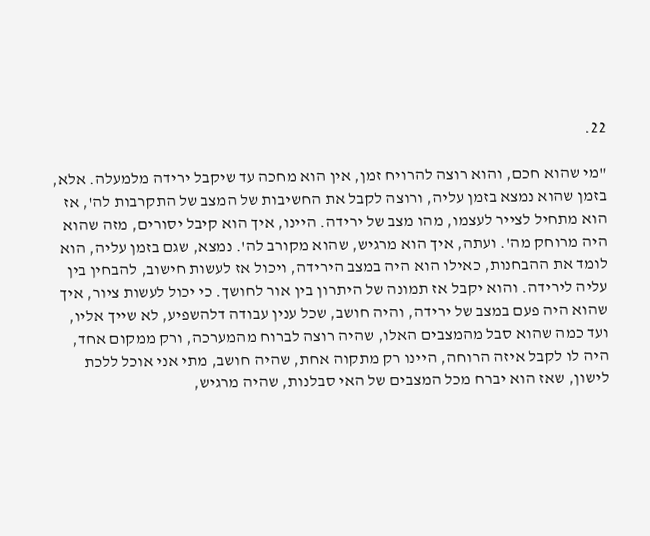22.

"מי שהוא חכם, והוא רוצה להרויח זמן, אין הוא מחכה עד שיקבל ירידה מלמעלה. אלא, בזמן שהוא נמצא בזמן עליה, ורוצה לקבל את החשיבות של המצב של התקרבות לה', אז הוא מתחיל לצייר לעצמו, מהו מצב של ירידה. היינו, איך הוא קיבל יסורים, מזה שהוא היה מרוחק מה'. ועתה, איך הוא מרגיש, שהוא מקורב לה'. נמצא, שגם בזמן עליה, הוא לומד את ההבחנות, כאילו הוא היה במצב הירידה, ויכול אז לעשות חישוב, להבחין בין עליה לירידה. והוא יקבל אז תמונה של היתרון בין אור לחושך. כי יכול לעשות ציור, איך שהוא היה פעם במצב של ירידה, והיה חושב, שכל ענין עבודה דלהשפיע, לא שייך אליו, ועד כמה שהוא סבל מהמצבים האלו, שהיה רוצה לברוח מהמערכה, ורק ממקום אחד, היה לו לקבל איזה הרוחה, היינו רק מתקוה אחת, שהיה חושב, מתי אני אוכל ללכת לישון, שאז הוא יברח מכל המצבים של האי סבלנות, שהיה מרגיש,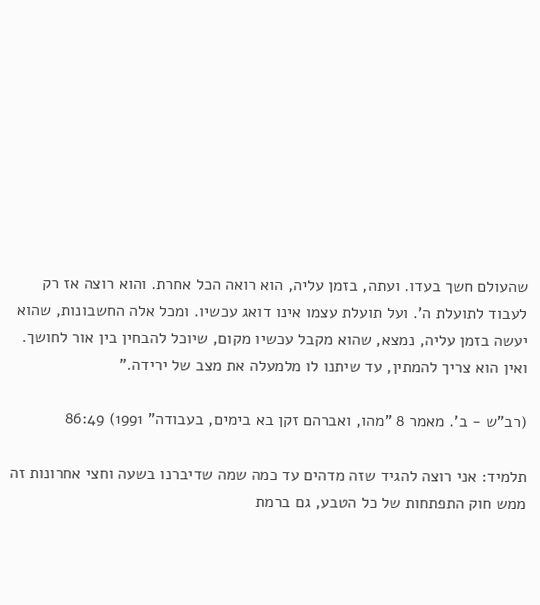שהעולם חשך בעדו. ועתה, בזמן עליה, הוא רואה הכל אחרת. והוא רוצה אז רק לעבוד לתועלת ה'. ועל תועלת עצמו אינו דואג עכשיו. ומכל אלה החשבונות, שהוא יעשה בזמן עליה, נמצא, שהוא מקבל עכשיו מקום, שיוכל להבחין בין אור לחושך. ואין הוא צריך להמתין, עד שיתנו לו מלמעלה את מצב של ירידה."

(רב"ש - ב'. מאמר 8 "מהו, ואברהם זקן בא בימים, בעבודה" 1991) 86:49

תלמיד: אני רוצה להגיד שזה מדהים עד כמה שמה שדיברנו בשעה וחצי אחרונות זה ממש חוק התפתחות של כל הטבע, גם ברמת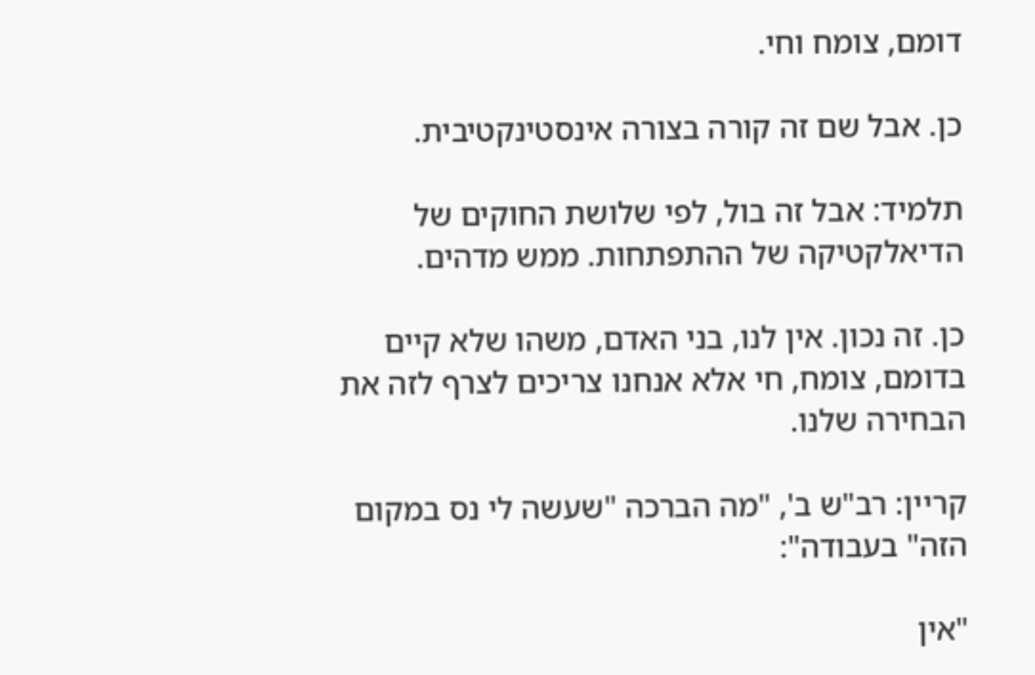דומם, צומח וחי.

כן. אבל שם זה קורה בצורה אינסטינקטיבית.

תלמיד: אבל זה בול, לפי שלושת החוקים של הדיאלקטיקה של ההתפתחות. ממש מדהים.

כן. זה נכון. אין לנו, בני האדם, משהו שלא קיים בדומם, צומח, חי אלא אנחנו צריכים לצרף לזה את הבחירה שלנו.

קריין: רב"ש ב', "מה הברכה "שעשה לי נס במקום הזה" בעבודה":

"אין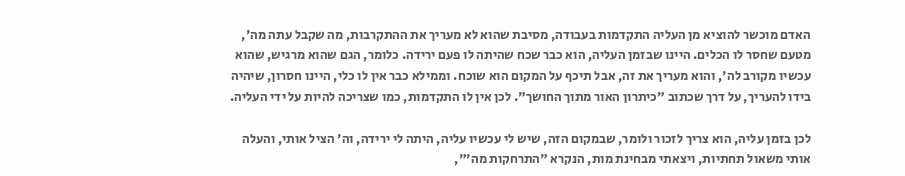האדם מוכשר להוציא מן העליה התקדמות בעבודה, מסיבת שהוא לא מעריך את ההתקרבות, מה שקבל עתה מה', מטעם שחסר לו הכלים. היינו שבזמן העליה, הוא כבר שכח שהיתה לו פעם ירידה. כלומר, הגם שהוא מרגיש, שהוא עכשיו מקורב לה', והוא מעריך את זה, אבל תיכף על המקום הוא שוכח. וממילא כבר אין לו כלי, היינו חסרון, שיהיה בידו להעריך, על דרך שכתוב "כיתרון האור מתוך החושך". לכן אין לו התקדמות, כמו שצריכה להיות על ידי העליה.

לכן בזמן עליה, הוא צריך לזכור ולומר, שבמקום הזה, שיש לי עכשיו עליה, היתה לי ירידה, וה' הציל אותי, והעלה אותי משאול תחתיות, ויצאתי מבחינת מות, הנקרא "התרחקות מה'",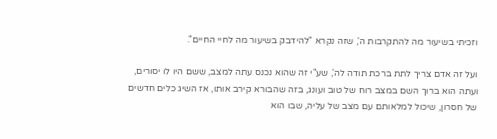וזכיתי בשיעור מה להתקרבות ה', שזה נקרא "להידבק בשיעור מה לחיי החיים".

ועל זה אדם צריך לתת ברכת תודה לה', שע"י זה שהוא נכנס עתה למצב, ששם היו לו יסורים, ועתה הוא ברוך השם במצב רוח של טוב ועונג, בזה שהבורא קירב אותו, אז השיג כלים חדשים של חסרון, שיכול למלאותם עם מצב של עליה, שבו הוא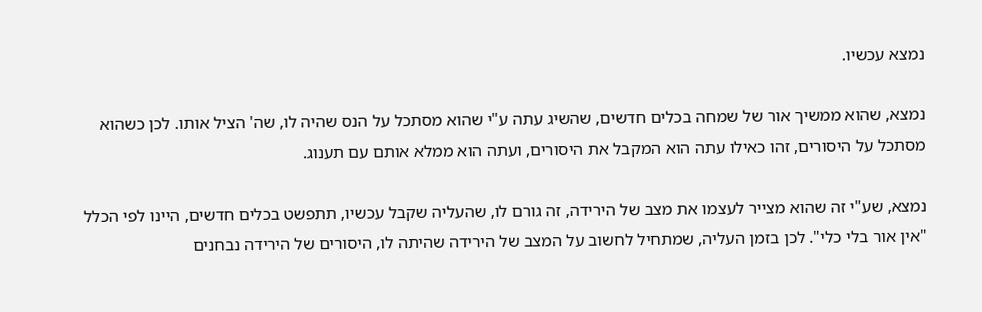נמצא עכשיו.

נמצא, שהוא ממשיך אור של שמחה בכלים חדשים, שהשיג עתה ע"י שהוא מסתכל על הנס שהיה לו, שה' הציל אותו. לכן כשהוא מסתכל על היסורים, זהו כאילו עתה הוא המקבל את היסורים, ועתה הוא ממלא אותם עם תענוג.

נמצא, שע"י זה שהוא מצייר לעצמו את מצב של הירידה, זה גורם לו, שהעליה שקבל עכשיו, תתפשט בכלים חדשים, היינו לפי הכלל "אין אור בלי כלי". לכן בזמן העליה, שמתחיל לחשוב על המצב של הירידה שהיתה לו, היסורים של הירידה נבחנים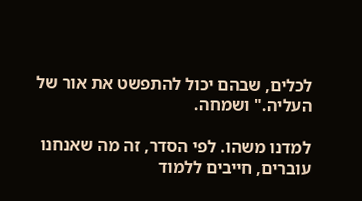לכלים, שבהם יכול להתפשט את אור של העליה." ושמחה.

למדנו משהו. לפי הסדר, זה מה שאנחנו עוברים, חייבים ללמוד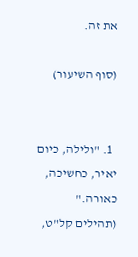את זה.

(סוף השיעור)


  1. "ולילה, כיום יאיר, כחשיכה, כאורה." (תהילים קל"ט,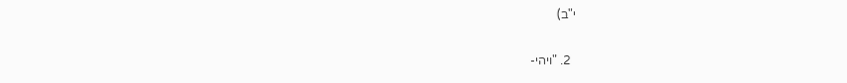י"ב)

  2. "ויהי-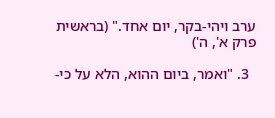ערב ויהי-בקר, יום אחד." (בראשית פרק א', ה')

  3. "ואמר, ביום ההוא, הלא על כי-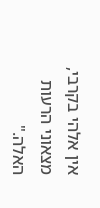אין אלהי בקרבי, מצאוני הרעות האלה."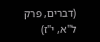(דברים, פרק ל"א, י"ז)